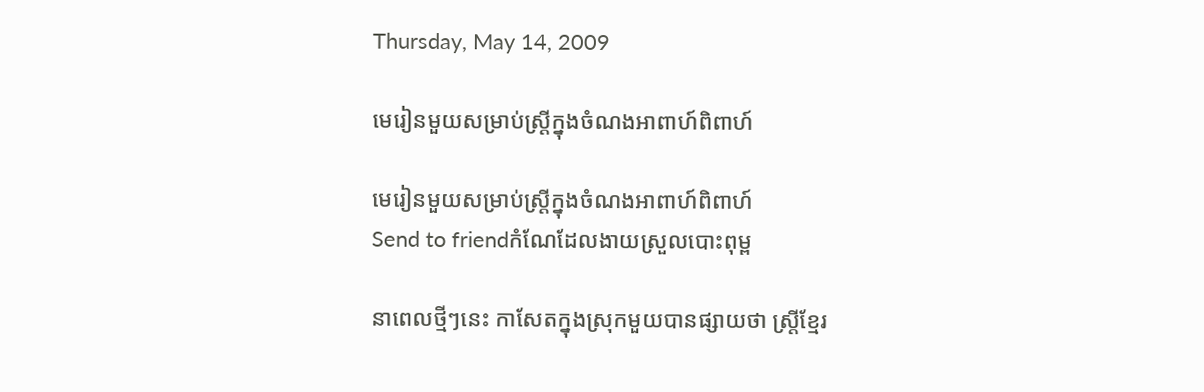Thursday, May 14, 2009

មេរៀនមួយសម្រាប់ស្ត្រីក្នុងចំណងអាពាហ៍ពិពាហ៍

មេរៀនមួយសម្រាប់ស្ត្រីក្នុងចំណងអាពាហ៍ពិពាហ៍
Send to friendកំណែដែលងាយស្រួលបោះពុម្ព

នាពេលថ្មីៗនេះ កាសែតក្នុងស្រុកមួយបានផ្សាយថា ស្ត្រីខ្មែរ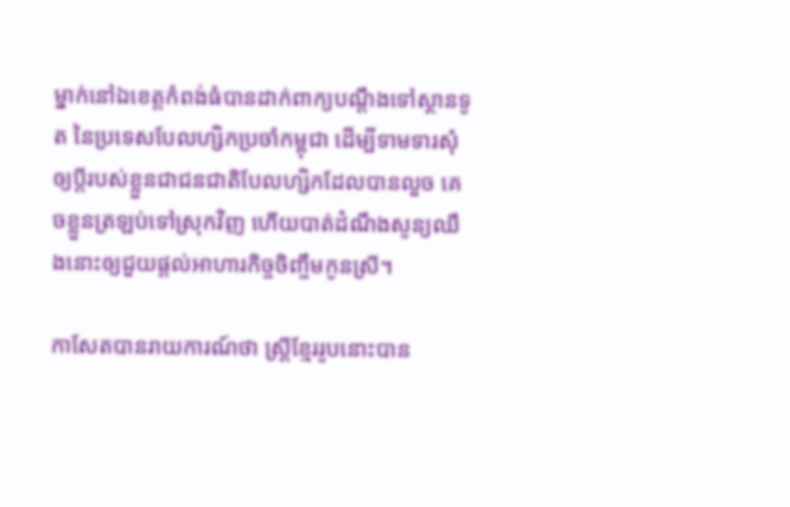ម្នាក់នៅឯខេត្តកំពង់ធំបានដាក់ពាក្យបណ្ដឹងទៅស្ថានទូត នៃប្រទេសបែលហ្សិកប្រចាំកម្ពុជា ដើម្បីទាមទារសុំឲ្យប្ដីរបស់ខ្លួនជាជនជាតិបែលហ្សិកដែលបានលួច គេចខ្លួនត្រឡប់ទៅស្រុកវិញ ហើយបាត់ដំណឹងសូន្យឈឹងនោះឲ្យជួយផ្ដល់អាហារកិច្ចចិញ្ចឹមកូនស្រី។

កាសែតបានរាយការណ៍ថា ស្ត្រីខ្មែររូបនោះបាន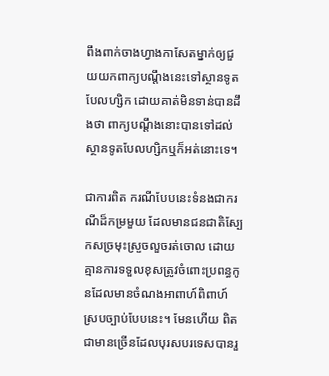ពឹងពាក់ចាងហ្វាងកាសែតម្នាក់ឲ្យជួយយកពាក្យបណ្ដឹងនេះទៅស្ថានទូតបែលហ្សិក ដោយគាត់មិនទាន់បានដឹងថា ពាក្យបណ្ដឹងនោះបានទៅដល់ស្ថានទូតបែលហ្សិកឬក៏អត់នោះទេ។

ជាការពិត ករណីបែបនេះទំនងជាករណីដ៏កម្រមួយ ដែលមានជនជាតិស្បែកសច្រមុះស្រួចលួចរត់ចោល ដោយគ្មានការទទួលខុសត្រូវចំពោះប្រពន្ធកូនដែលមានចំណងអាពាហ៍ពិពាហ៍ ស្របច្បាប់បែបនេះ។ មែនហើយ ពិតជាមានច្រើនដែលបុរសបរទេសបានរួ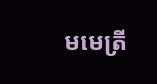មមេត្រី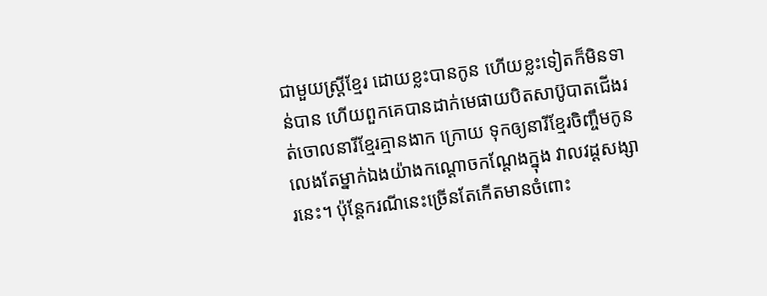ជាមួយស្ត្រីខ្មែរ ដោយខ្លះបានកូន ហើយខ្លះទៀតក៏មិនទាន់បាន ហើយពួកគេបានដាក់មេផាយបិតសាប៊ូបាតជើងរត់ចោលនារីខ្មែរគ្មានងាក ក្រោយ ទុកឲ្យនារីខ្មែរចិញ្ចឹមកូនលេងតែម្នាក់ឯងយ៉ាងកណ្ដោចកណ្ដែងក្នុង វាលវដ្តសង្សារនេះ។ ប៉ុន្តែករណីនេះច្រើនតែកើតមានចំពោះ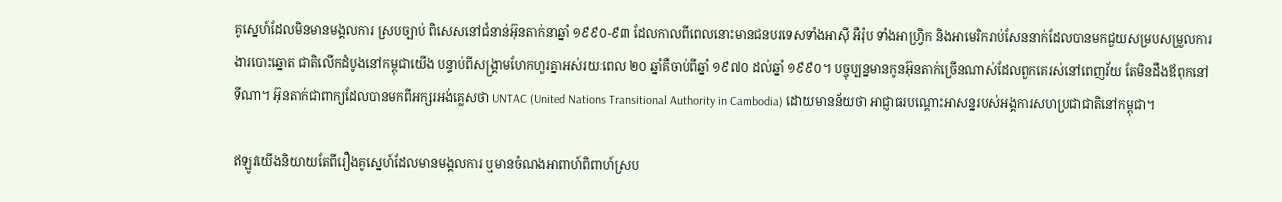គូស្នេហ៍ដែលមិនមានមង្គលការ ស្របច្បាប់ ពិសេសនៅជំនាន់អ៊ុនតាក់នាឆ្នាំ ១៩៩០-៩៣ ដែលកាលពីពេលនោះមានជនបរទេសទាំងអាស៊ី អឺរ៉ុប ទាំងអាហ្វ្រិក និងអាមេរិករាប់សែននាក់ដែលបានមកជួយសម្របសម្រួលការងារបោះឆ្នោត ជាតិលើកដំបូងនៅកម្ពុជាយើង បន្ទាប់ពីសង្គ្រាមហែកហួរគ្នាអស់រយៈពេល ២០ ឆ្នាំគឺចាប់ពីឆ្នាំ ១៩៧០ ដល់ឆ្នាំ ១៩៩០។ បច្ចុប្បន្នមានកូនអ៊ុនតាក់ច្រើនណាស់ដែលពួកគេរស់នៅពេញវ័យ តែមិនដឹងឪពុកនៅទីណា។ អ៊ុនតាក់ជាពាក្យដែលបានមកពីអក្សរអង់គ្លេសថា UNTAC (United Nations Transitional Authority in Cambodia) ដោយមានន័យថា អាជ្ញាធរបណ្ដោះអាសន្នរបស់អង្គការសហប្រជាជាតិនៅកម្ពុជា។

ឥឡូវយើងនិយាយតែពីរឿងគូស្នេហ៍ដែលមានមង្គលការ ឬមានចំណងអាពាហ៍ពិពាហ៍ស្រប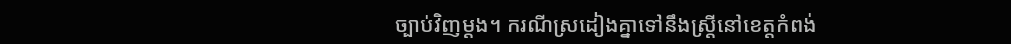ច្បាប់វិញម្ដង។ ករណីស្រដៀងគ្នាទៅនឹងស្ត្រីនៅខេត្តកំពង់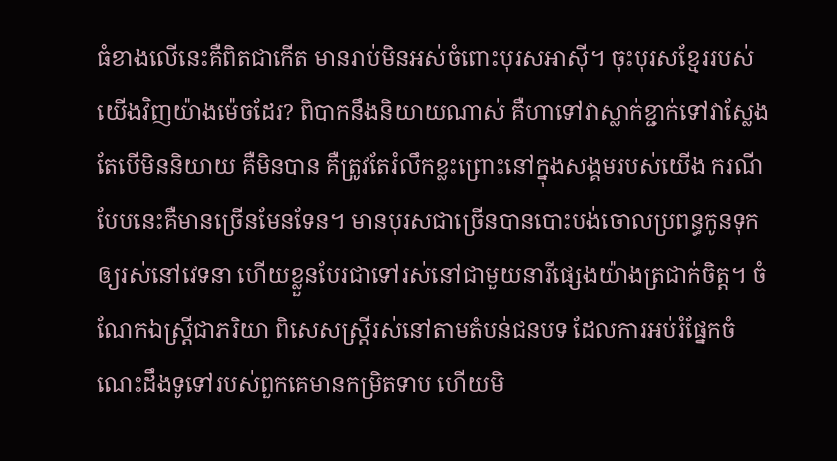ធំខាងលើនេះគឺពិតជាកើត មានរាប់មិនអស់ចំពោះបុរសអាស៊ី។ ចុះបុរសខ្មែររបស់យើងវិញយ៉ាងម៉េចដែរ? ពិបាកនឹងនិយាយណាស់ គឺហាទៅវាស្លាក់ខ្ជាក់ទៅវាស្លែង តែបើមិននិយាយ គឺមិនបាន គឺត្រូវតែរំលឹកខ្លះព្រោះនៅក្នុងសង្គមរបស់យើង ករណីបែបនេះគឺមានច្រើនមែនទែន។ មានបុរសជាច្រើនបានបោះបង់ចោលប្រពន្ធកូនទុកឲ្យរស់នៅវេទនា ហើយខ្លួនបែរជាទៅរស់នៅជាមួយនារីផ្សេងយ៉ាងត្រជាក់ចិត្ត។ ចំណែកឯស្ត្រីជាភរិយា ពិសេសស្ត្រីរស់នៅតាមតំបន់ជនបទ ដែលការអប់រំផ្នែកចំណេះដឹងទូទៅរបស់ពួកគេមានកម្រិតទាប ហើយមិ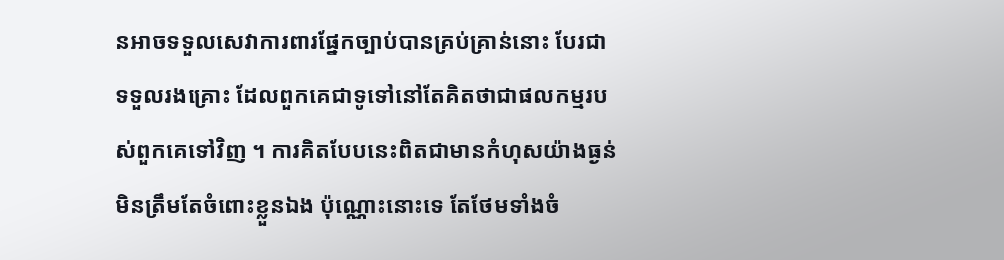នអាចទទួលសេវាការពារផ្នែកច្បាប់បានគ្រប់គ្រាន់នោះ បែរជាទទួលរងគ្រោះ ដែលពួកគេជាទូទៅនៅតែគិតថាជាផលកម្មរបស់ពួកគេទៅវិញ ។ ការគិតបែបនេះពិតជាមានកំហុសយ៉ាងធ្ងន់មិនត្រឹមតែចំពោះខ្លួនឯង ប៉ុណ្ណោះនោះទេ តែថែមទាំងចំ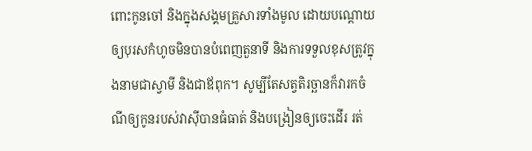ពោះកូនចៅ និងក្នុងសង្គមគ្រួសារទាំងមូល ដោយបណ្ដោយឲ្យបុរសកំហូចមិនបានបំពេញតួនាទី និងការទទួលខុសត្រូវក្នុងនាមជាស្វាមី និងជាឪពុក។ សូម្បីតែសត្វតិរច្ឆានក៏វារកចំណីឲ្យកូនរបស់វាស៊ីបានធំធាត់ និងបង្រៀនឲ្យចេះដើរ រត់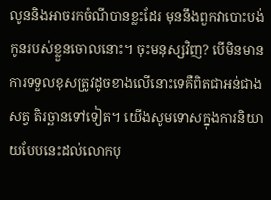លូននិងអាចរកចំណីបានខ្លះដែរ មុននឹងពួកវាបោះបង់កូនរបស់ខ្លួនចោលនោះ។ ចុះមនុស្សវិញ? បើមិនមានការទទួលខុសត្រូវដូចខាងលើនោះទេគឺពិតជាអន់ជាងសត្វ តិរច្ឆានទៅទៀត។ យើងសូមទោសក្នុងការនិយាយបែបនេះដល់លោកបុ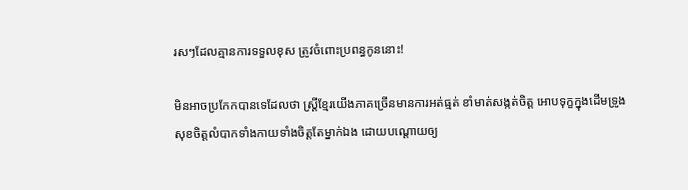រសៗដែលគ្មានការទទួលខុស ត្រូវចំពោះប្រពន្ធកូននោះ!

មិនអាចប្រកែកបានទេដែលថា ស្ត្រីខ្មែរយើងភាគច្រើនមានការអត់ធ្មត់ ខាំមាត់សង្កត់ចិត្ត អោបទុក្ខក្នុងដើមទ្រូង សុខចិត្តលំបាកទាំងកាយទាំងចិត្តតែម្នាក់ឯង ដោយបណ្ដោយឲ្យ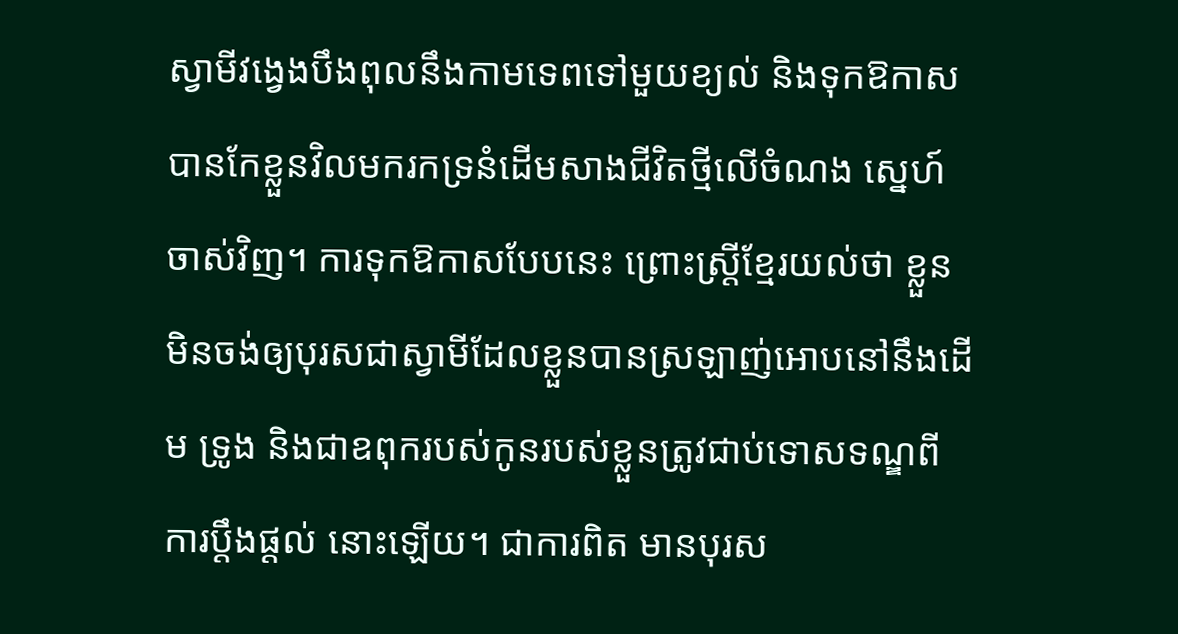ស្វាមីវង្វេងបឹងពុលនឹងកាមទេពទៅមួយខ្យល់ និងទុកឱកាសបានកែខ្លួនវិលមករកទ្រនំដើមសាងជីវិតថ្មីលើចំណង ស្នេហ៍ចាស់វិញ។ ការទុកឱកាសបែបនេះ ព្រោះស្ត្រីខ្មែរយល់ថា ខ្លួនមិនចង់ឲ្យបុរសជាស្វាមីដែលខ្លួនបានស្រឡាញ់អោបនៅនឹងដើម ទ្រូង និងជាឧពុករបស់កូនរបស់ខ្លួនត្រូវជាប់ទោសទណ្ឌពីការប្ដឹងផ្ដល់ នោះឡើយ។ ជាការពិត មានបុរស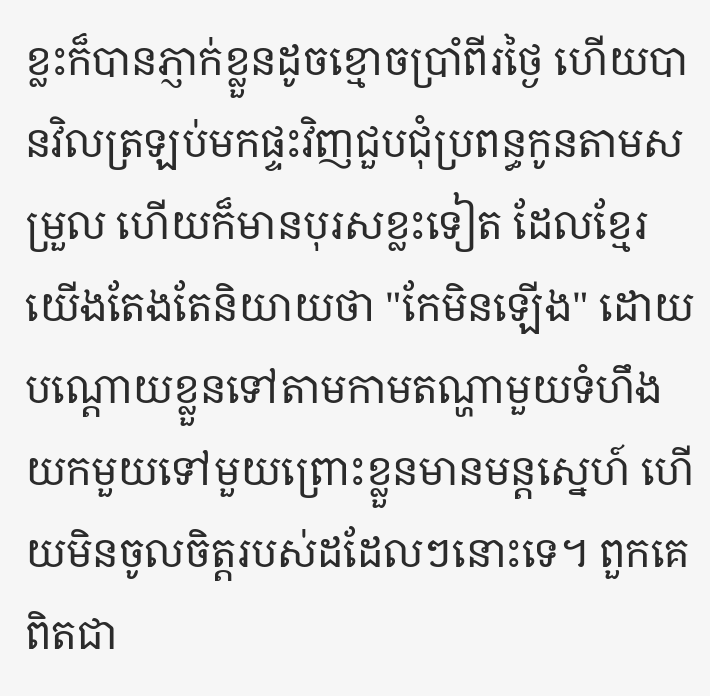ខ្លះក៏បានភ្ញាក់ខ្លួនដូចខ្មោចប្រាំពីរថ្ងៃ ហើយបានវិលត្រឡប់មកផ្ទះវិញជួបជុំប្រពន្ធកូនតាមសម្រួល ហើយក៏មានបុរសខ្លះទៀត ដែលខ្មែរយើងតែងតែនិយាយថា "កែមិនឡើង" ដោយបណ្ដោយខ្លួនទៅតាមកាមតណ្ហាមួយទំហឹង យកមួយទៅមួយព្រោះខ្លួនមានមន្តស្នេហ៍ ហើយមិនចូលចិត្តរបស់ដដែលៗនោះទេ។ ពួកគេពិតជា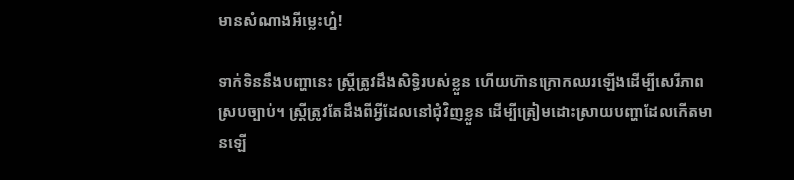មានសំណាងអីម្លេះហ៎្ន!

ទាក់ទិននឹងបញ្ហានេះ ស្ត្រីត្រូវដឹងសិទ្ធិរបស់ខ្លួន ហើយហ៊ានក្រោកឈរឡើងដើម្បីសេរីភាពស្របច្បាប់។ ស្ត្រីត្រូវតែដឹងពីអ្វីដែលនៅជុំវិញខ្លួន ដើម្បីត្រៀមដោះស្រាយបញ្ហាដែលកើតមានឡើ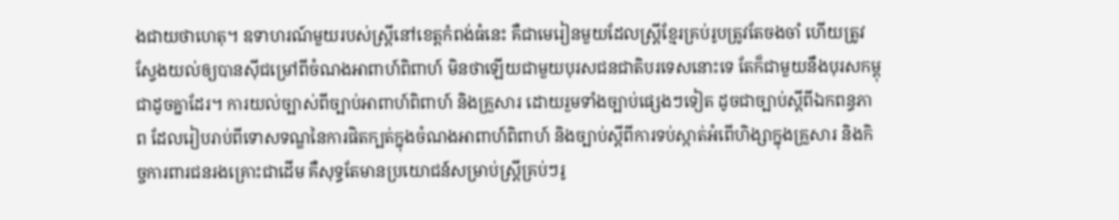ងជាយថាហេតុ។ ឧទាហរណ៍មួយរបស់ស្ត្រីនៅខេត្តកំពង់ធំនេះ គឺជាមេរៀនមួយដែលស្ត្រីខ្មែរគ្រប់រូបត្រូវតែចងចាំ ហើយត្រូវស្វែងយល់ឲ្យបានស៊ីជម្រៅពីចំណងអាពាហ៍ពិពាហ៍ មិនថាឡើយជាមួយបុរសជនជាតិបរទេសនោះទេ តែក៏ជាមួយនឹងបុរសកម្ពុជាដូចគ្នាដែរ។ ការយល់ច្បាស់ពីច្បាប់អាពាហ៍ពិពាហ៍ និងគ្រួសារ ដោយរួមទាំងច្បាប់ផ្សេងៗទៀត ដូចជាច្បាប់ស្ដីពីឯកពន្ធភាព ដែលរៀបរាប់ពីទោសទណ្ឌនៃការផិតក្បត់ក្នុងចំណងអាពាហ៍ពិពាហ៍ និងច្បាប់ស្ដីពីការទប់ស្កាត់អំពើហិង្សាក្នុងគ្រួសារ និងកិច្ចការពារជនរងគ្រោះជាដើម គឺសុទ្ធតែមានប្រយោជន៍សម្រាប់ស្ត្រីគ្រប់ៗរូ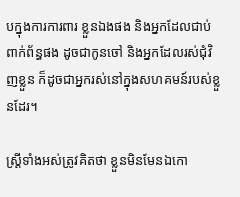បក្នុងការការពារ ខ្លួនឯងផង និងអ្នកដែលជាប់ពាក់ព័ន្ធផង ដូចជាកូនចៅ និងអ្នកដែលរស់ជុំវិញខ្លួន ក៏ដូចជាអ្នករស់នៅក្នុងសហគមន៍របស់ខ្លួនដែរ។

ស្ត្រីទាំងអស់ត្រូវគិតថា ខ្លួនមិនមែនឯកោ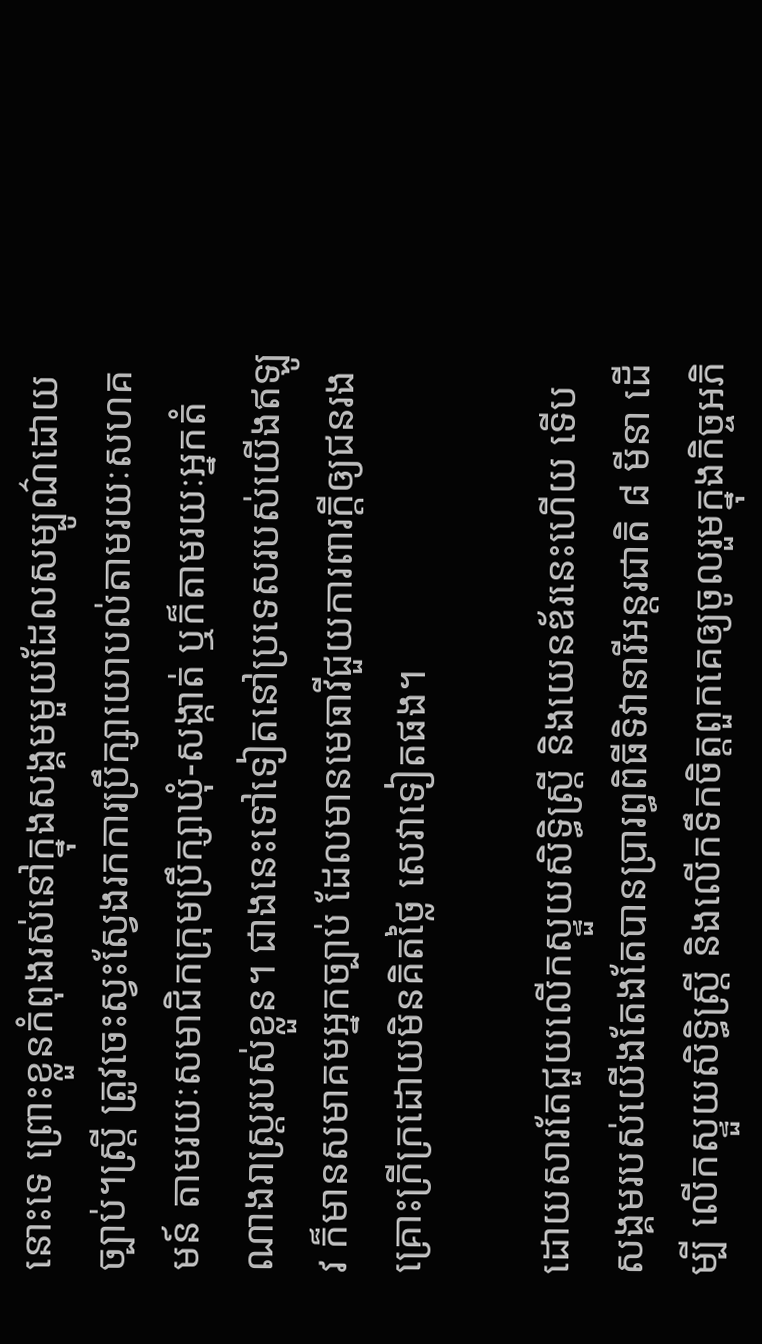នោះទេ ព្រោះខ្លួនកំពុងរស់នៅក្នុងសង្គមមួយដែលសម្បូណ៌ដោយច្បាប់។ស្ត្រី ត្រូវចេះស្វះស្វែងរកការប្រឹក្សាយោបល់តាមរយៈសហគមន៍ តាមរយៈសមាជិកក្រុមប្រឹក្សាឃុំ-សង្កាត់ ឬក៏តាមរយៈអ្នកតំណាងរាស្ត្ររបស់ខ្លួន។ ជាងនេះទៅទៀតនៅប្រទេសរបស់យើងឥឡូវ ក៏មានសមាគមអ្នកច្បាប់ ដែលមានមេធាវីជួយការពារក្ដីឲ្យជនរងគ្រោះក្រីក្រដោយមិនគិតថ្លៃ សេវាទៀតផង។

ដោយសារតែជួយលើកស្ទួយសិទ្ធិស្ត្រី និងយេនឌ័រនេះហើយ ទើបសង្គមរបស់យើងតែងតែបានប្រារព្ធពិធីទិវានារីអន្តរជាតិ ៨ មីនា ដើម្បី លើកស្ទួយសិទ្ធិស្ត្រី និងលើកទឹកចិត្តពួកគេឲ្យចូលរួមក្នុងកិច្ចអភិ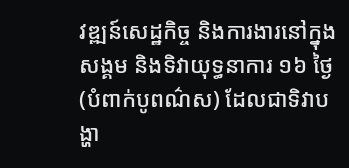វឌ្ឍន៍សេដ្ឋកិច្ច និងការងារនៅក្នុងសង្គម និងទិវាយុទ្ធនាការ ១៦ ថ្ងៃ (បំពាក់បូពណ៌ស) ដែលជាទិវាបង្ហា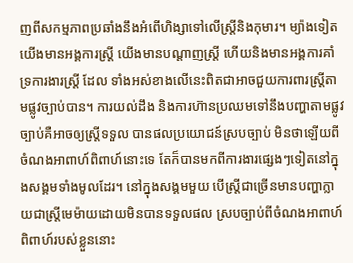ញពីសកម្មភាពប្រឆាំងនឹងអំពើហិង្សាទៅលើស្ត្រីនិងកុមារ។ ម្យ៉ាងទៀត យើងមានអង្គការស្ត្រី យើងមានបណ្ដាញស្ត្រី ហើយនិងមានអង្គការគាំទ្រការងារស្ត្រី ដែល ទាំងអស់ខាងលើនេះពិតជាអាចជួយការពារស្ត្រីតាមផ្លូវច្បាប់បាន។ ការយល់ដឹង និងការហ៊ានប្រឈមទៅនឹងបញ្ហាតាមផ្លូវច្បាប់គឺអាចឲ្យស្ត្រីទទួល បានផលប្រយោជន៍ស្របច្បាប់ មិនថាឡើយពីចំណងអាពាហ៍ពិពាហ៍នោះទេ តែក៏បានមកពីការងារផ្សេងៗទៀតនៅក្នុងសង្គមទាំងមូលដែរ។ នៅក្នុងសង្គមមួយ បើស្ត្រីជាច្រើនមានបញ្ហាក្លាយជាស្ត្រីមេម៉ាយដោយមិនបានទទួលផល ស្របច្បាប់ពីចំណងអាពាហ៍ពិពាហ៍របស់ខ្លួននោះ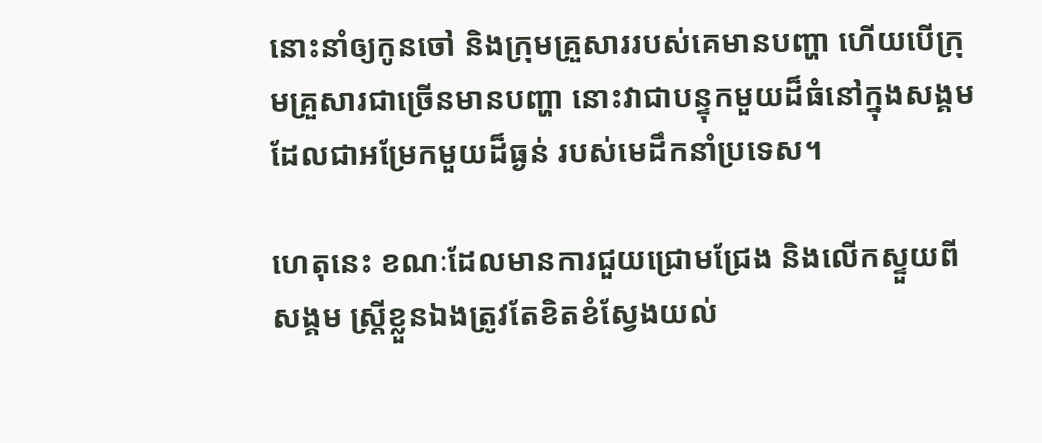នោះនាំឲ្យកូនចៅ និងក្រុមគ្រួសាររបស់គេមានបញ្ហា ហើយបើក្រុមគ្រួសារជាច្រើនមានបញ្ហា នោះវាជាបន្ទុកមួយដ៏ធំនៅក្នុងសង្គមដែលជាអម្រែកមួយដ៏ធ្ងន់ របស់មេដឹកនាំប្រទេស។

ហេតុនេះ ខណៈដែលមានការជួយជ្រោមជ្រែង និងលើកស្ទួយពីសង្គម ស្ត្រីខ្លួនឯងត្រូវតែខិតខំស្វែងយល់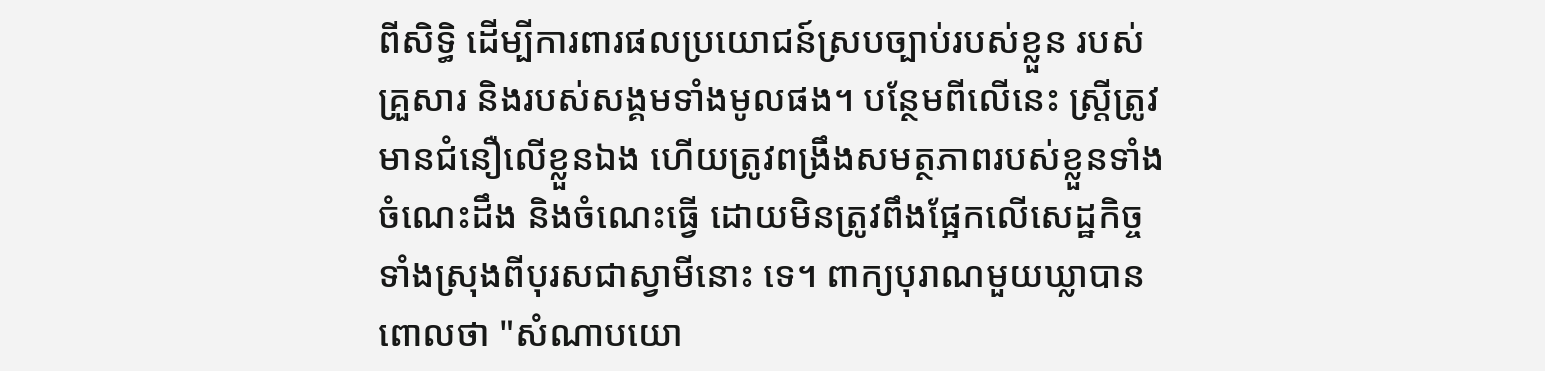ពីសិទ្ធិ ដើម្បីការពារផលប្រយោជន៍ស្របច្បាប់របស់ខ្លួន របស់គ្រួសារ និងរបស់សង្គមទាំងមូលផង។ បន្ថែមពីលើនេះ ស្ត្រីត្រូវមានជំនឿលើខ្លួនឯង ហើយត្រូវពង្រឹងសមត្ថភាពរបស់ខ្លួនទាំងចំណេះដឹង និងចំណេះធ្វើ ដោយមិនត្រូវពឹងផ្អែកលើសេដ្ឋកិច្ចទាំងស្រុងពីបុរសជាស្វាមីនោះ ទេ។ ពាក្យបុរាណមួយឃ្លាបានពោលថា "សំណាបយោ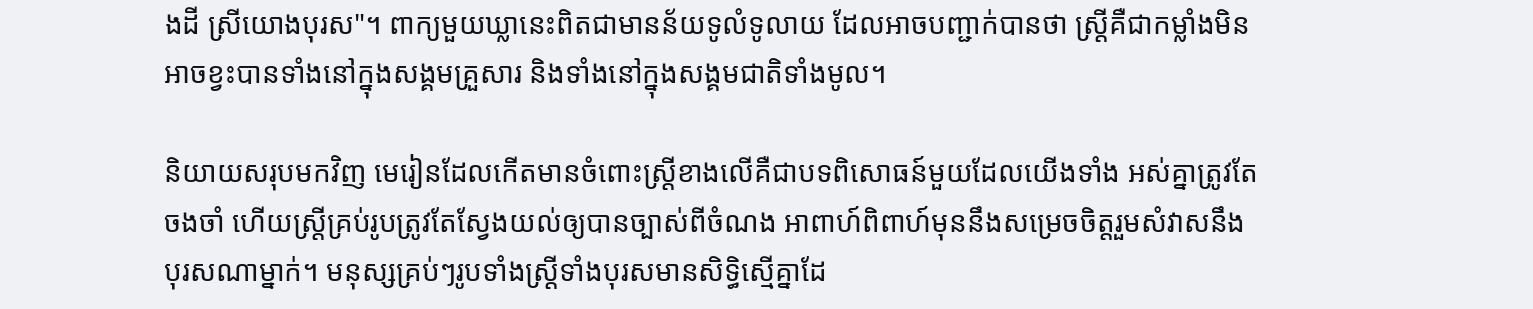ងដី ស្រីយោងបុរស"។ ពាក្យមួយឃ្លានេះពិតជាមានន័យទូលំទូលាយ ដែលអាចបញ្ជាក់បានថា ស្ត្រីគឺជាកម្លាំងមិនអាចខ្វះបានទាំងនៅក្នុងសង្គមគ្រួសារ និងទាំងនៅក្នុងសង្គមជាតិទាំងមូល។

និយាយសរុបមកវិញ មេរៀនដែលកើតមានចំពោះស្ត្រីខាងលើគឺជាបទពិសោធន៍មួយដែលយើងទាំង អស់គ្នាត្រូវតែចងចាំ ហើយស្ត្រីគ្រប់រូបត្រូវតែស្វែងយល់ឲ្យបានច្បាស់ពីចំណង អាពាហ៍ពិពាហ៍មុននឹងសម្រេចចិត្តរួមសំវាសនឹងបុរសណាម្នាក់។ មនុស្សគ្រប់ៗរូបទាំងស្ត្រីទាំងបុរសមានសិទ្ធិស្មើគ្នាដែ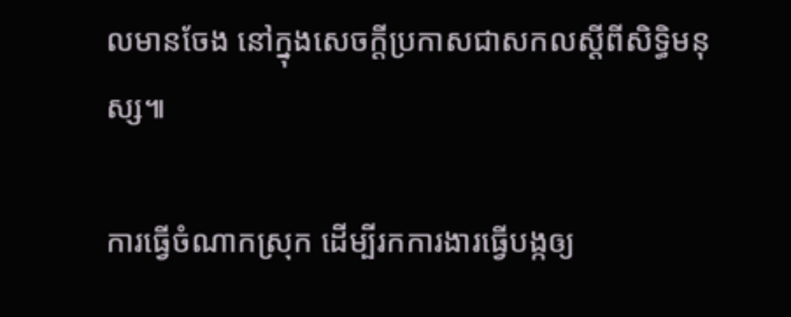លមានចែង នៅក្នុងសេចក្ដីប្រកាសជាសកលស្ដីពីសិទ្ធិមនុស្ស៕

ការធ្វើចំណាកស្រុក ដើម្បីរកការងារធ្វើបង្កឲ្យ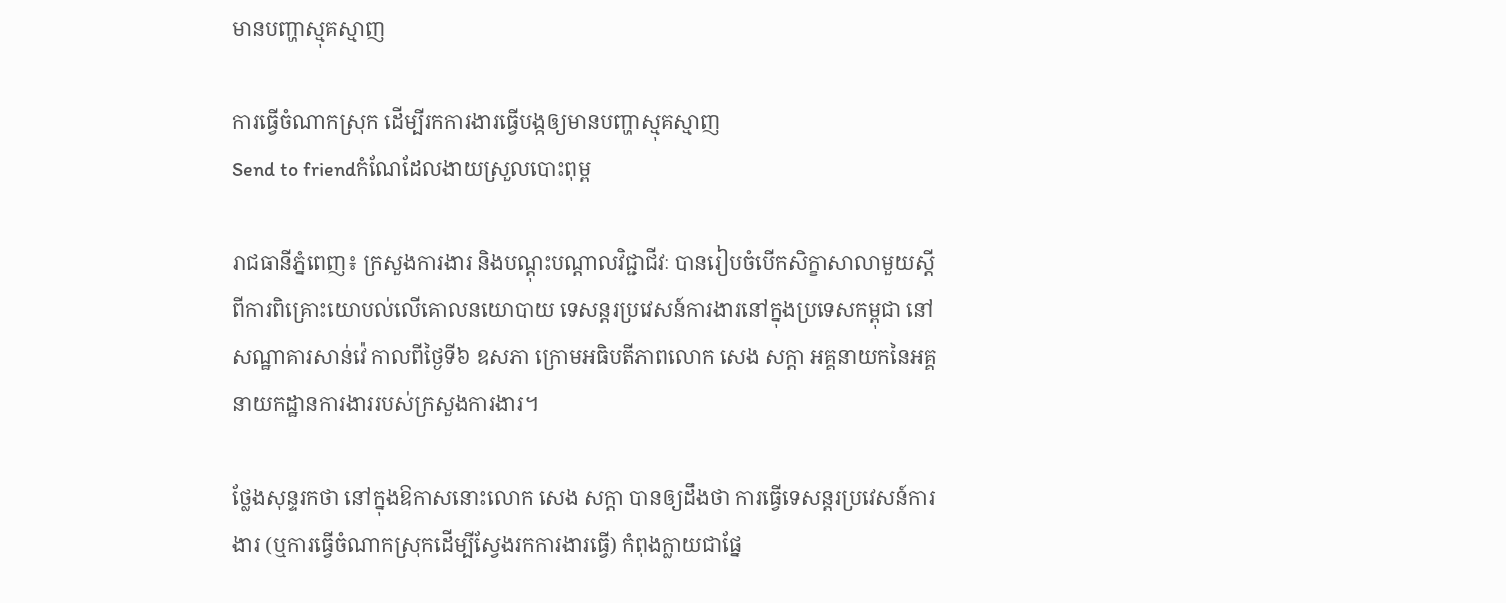មានបញ្ហាស្មុគស្មាញ

ការធ្វើចំណាកស្រុក ដើម្បីរកការងារធ្វើបង្កឲ្យមានបញ្ហាស្មុគស្មាញ
Send to friendកំណែដែលងាយស្រួលបោះពុម្ព

រាជធានីភ្នំពេញ៖ ក្រសួងការងារ និងបណ្ដុះបណ្ដាលវិជ្ជាជីវៈ បានរៀបចំបើកសិក្ខាសាលាមួយស្ដីពីការពិគ្រោះយោបល់លើគោលនយោបាយ ទេសន្ដរប្រវេសន៍ការងារនៅក្នុងប្រទេសកម្ពុជា នៅសណ្ឋាគារសាន់វ៉េ កាលពីថ្ងៃទី៦ ឧសភា ក្រោមអធិបតីភាពលោក សេង សក្ដា អគ្គនាយកនៃអគ្គនាយកដ្ឋានការងាររបស់ក្រសួងការងារ។

ថ្លែងសុន្ទរកថា នៅក្នុងឱកាសនោះលោក សេង សក្ដា បានឲ្យដឹងថា ការធ្វើទេសន្ដរប្រវេសន៍ការងារ (ឬការធ្វើចំណាកស្រុកដើម្បីស្វែងរកការងារធ្វើ) កំពុងក្លាយជាផ្នែ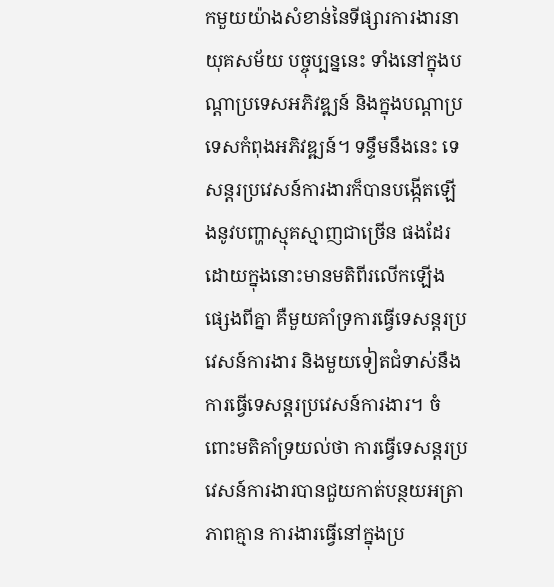កមួយយ៉ាងសំខាន់នៃទីផ្សារការងារនាយុគសម័យ បច្ចុប្បន្ននេះ ទាំងនៅក្នុងបណ្ដាប្រទេសអភិវឌ្ឍន៍ និងក្នុងបណ្ដាប្រទេសកំពុងអភិវឌ្ឍន៍។ ទន្ទឹមនឹងនេះ ទេសន្ដរប្រវេសន៍ការងារក៏បានបង្កើតឡើងនូវបញ្ហាស្មុគស្មាញជាច្រើន ផងដែរ ដោយក្នុងនោះមានមតិពីរលើកឡើងផ្សេងពីគ្នា គឺមួយគាំទ្រការធ្វើទេសន្ដរប្រវេសន៍ការងារ និងមួយទៀតជំទាស់នឹងការធ្វើទេសន្ដរប្រវេសន៍ការងារ។ ចំពោះមតិគាំទ្រយល់ថា ការធ្វើទេសន្ដរប្រវេសន៍ការងារបានជួយកាត់បន្ថយអត្រាភាពគ្មាន ការងារធ្វើនៅក្នុងប្រ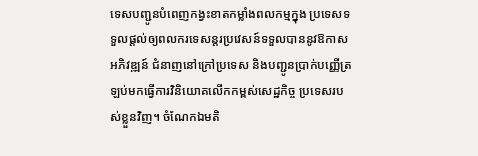ទេសបញ្ជូនបំពេញកង្វះខាតកម្លាំងពលកម្មក្នុង ប្រទេសទទួលផ្ដល់ឲ្យពលករទេសន្ដរប្រវេសន៍ទទួលបាននូវឱកាសអភិវឌ្ឍន៍ ជំនាញនៅក្រៅប្រទេស និងបញ្ជូនប្រាក់បញ្ញើត្រឡប់មកធ្វើការវិនិយោគលើកកម្ពស់សេដ្ឋកិច្ច ប្រទេសរបស់ខ្លួនវិញ។ ចំណែកឯមតិ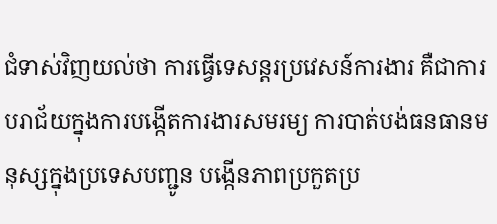ជំទាស់វិញយល់ថា ការធ្វើទេសន្ដរប្រវេសន៍ការងារ គឺជាការបរាជ័យក្នុងការបង្កើតការងារសមរម្យ ការបាត់បង់ធនធានមនុស្សក្នុងប្រទេសបញ្ជូន បង្កើនភាពប្រកួតប្រ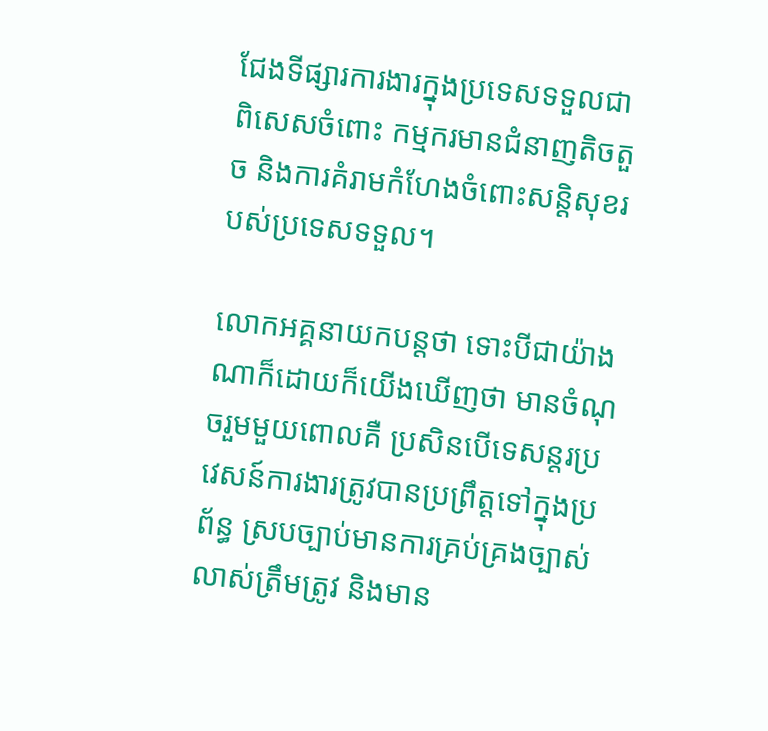ជែងទីផ្សារការងារក្នុងប្រទេសទទួលជាពិសេសចំពោះ កម្មករមានជំនាញតិចតួច និងការគំរាមកំហែងចំពោះសន្តិសុខរបស់ប្រទេសទទួល។

លោកអគ្គនាយកបន្តថា ទោះបីជាយ៉ាងណាក៏ដោយក៏យើងឃើញថា មានចំណុចរួមមួយពោលគឺ ប្រសិនបើទេសន្តរប្រវេសន៍ការងារត្រូវបានប្រព្រឹត្តទៅក្នុងប្រព័ន្ធ ស្របច្បាប់មានការគ្រប់គ្រងច្បាស់លាស់ត្រឹមត្រូវ និងមាន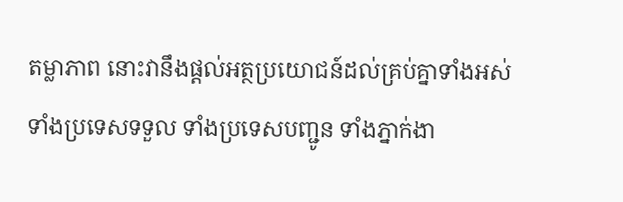តម្លាភាព នោះវានឹងផ្ដល់អត្ថប្រយោជន៍ដល់គ្រប់គ្នាទាំងអស់ ទាំងប្រទេសទទួល ទាំងប្រទេសបញ្ជូន ទាំងភ្នាក់ងា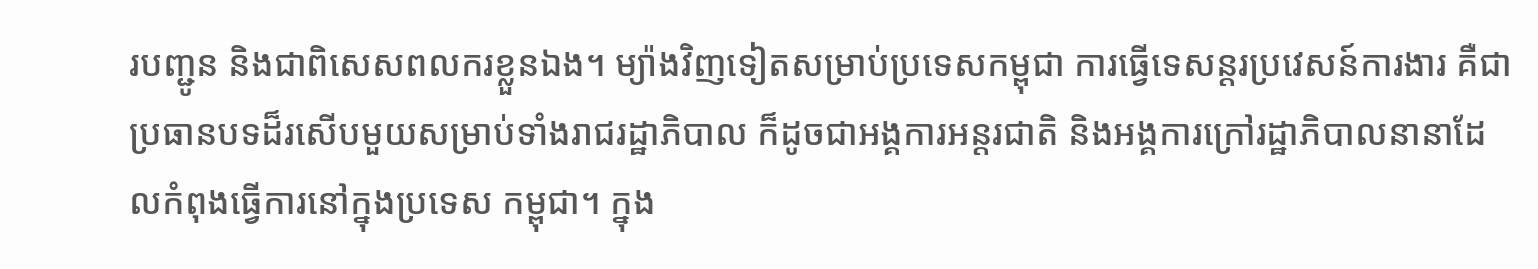របញ្ជូន និងជាពិសេសពលករខ្លួនឯង។ ម្យ៉ាងវិញទៀតសម្រាប់ប្រទេសកម្ពុជា ការធ្វើទេសន្ដរប្រវេសន៍ការងារ គឺជាប្រធានបទដ៏រសើបមួយសម្រាប់ទាំងរាជរដ្ឋាភិបាល ក៏ដូចជាអង្គការអន្តរជាតិ និងអង្គការក្រៅរដ្ឋាភិបាលនានាដែលកំពុងធ្វើការនៅក្នុងប្រទេស កម្ពុជា។ ក្នុង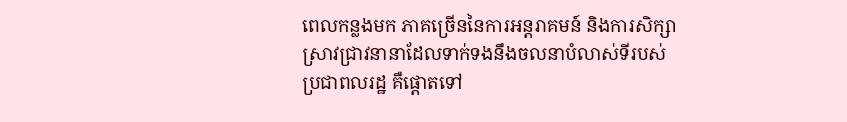ពេលកន្លងមក ភាគច្រើននៃការអន្តរាគមន៍ និងការសិក្សាស្រាវជ្រាវនានាដែលទាក់ទងនឹងចលនាបំលាស់ទីរបស់ ប្រជាពលរដ្ឋ គឺផ្ដោតទៅ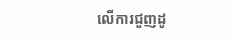លើការជួញដូ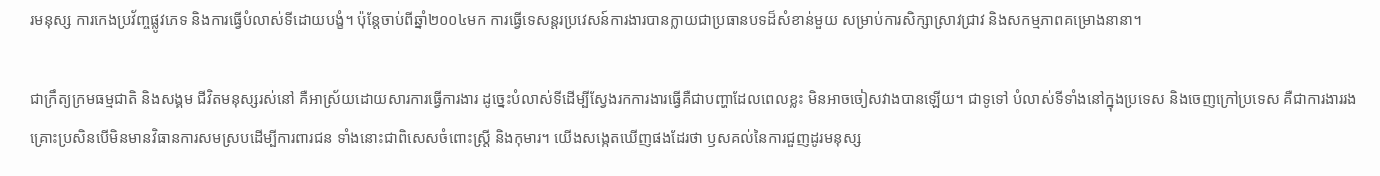រមនុស្ស ការកេងប្រវ័ញ្ចផ្លូវភេទ និងការធ្វើបំលាស់ទីដោយបង្ខំ។ ប៉ុន្តែចាប់ពីឆ្នាំ២០០៤មក ការធ្វើទេសន្ដរប្រវេសន៍ការងារបានក្លាយជាប្រធានបទដ៏សំខាន់មួយ សម្រាប់ការសិក្សាស្រាវជ្រាវ និងសកម្មភាពគម្រោងនានា។

ជាក្រឹត្យក្រមធម្មជាតិ និងសង្គម ជីវិតមនុស្សរស់នៅ គឺអាស្រ័យដោយសារការធ្វើការងារ ដូច្នេះបំលាស់ទីដើម្បីស្វែងរកការងារធ្វើគឺជាបញ្ហាដែលពេលខ្លះ មិនអាចចៀសវាងបានឡើយ។ ជាទូទៅ បំលាស់ទីទាំងនៅក្នុងប្រទេស និងចេញក្រៅប្រទេស គឺជាការងាររងគ្រោះប្រសិនបើមិនមានវិធានការសមស្របដើម្បីការពារជន ទាំងនោះជាពិសេសចំពោះស្ត្រី និងកុមារ។ យើងសង្កេតឃើញផងដែរថា ឫសគល់នៃការជួញដូរមនុស្ស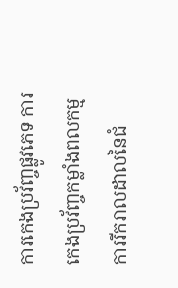ការកេងប្រវ័ញ្ចផ្លូវភេទ ការកេងប្រវ័ញ្ចកម្លាំងពលកម្ម ការរីករាលដាលនៃជំ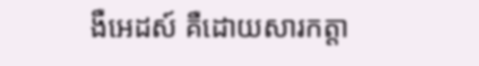ងឺអេដស៍ គឺដោយសារកត្តា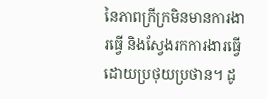នៃភាពក្រីក្រមិនមានការងារធ្វើ និងស្វែងរកការងារធ្វើដោយប្រថុយប្រថាន។ ដូ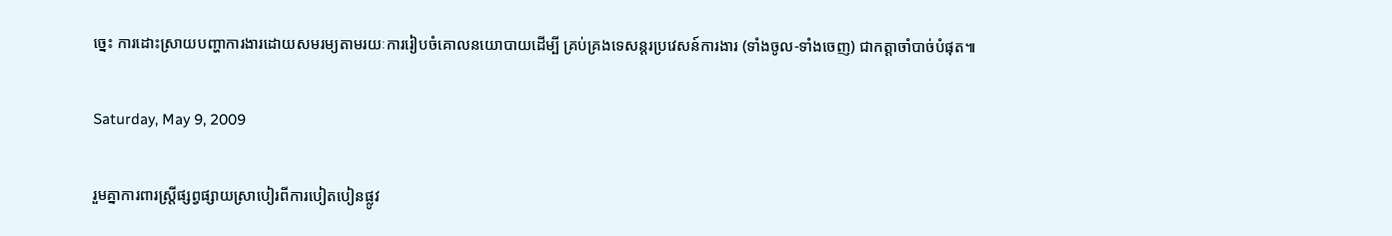ច្នេះ ការដោះស្រាយបញ្ហាការងារដោយសមរម្យតាមរយៈការរៀបចំគោលនយោបាយដើម្បី គ្រប់គ្រងទេសន្ដរប្រវេសន៍ការងារ (ទាំងចូល-ទាំងចេញ) ជាកត្តាចាំបាច់បំផុត៕

Saturday, May 9, 2009

រួមគ្នាការពារស្ត្រីផ្សព្វផ្សាយស្រាបៀរពីការបៀតបៀនផ្លូវ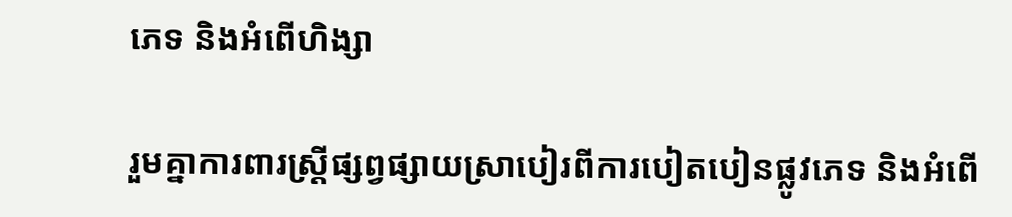ភេទ និងអំពើហិង្សា

រួមគ្នាការពារស្ត្រីផ្សព្វផ្សាយស្រាបៀរពីការបៀតបៀនផ្លូវភេទ និងអំពើ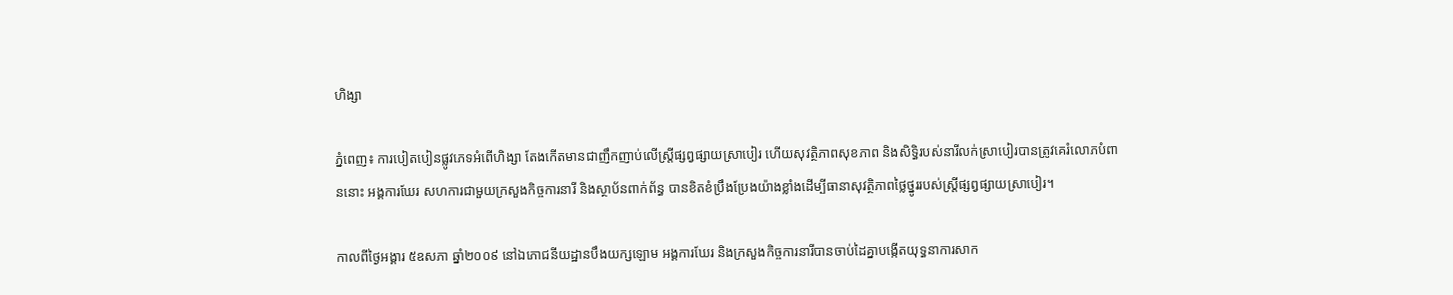ហិង្សា

ភ្នំពេញ៖ ការបៀតបៀនផ្លូវភេទអំពើហិង្សា តែងកើតមានជាញឹកញាប់លើស្ត្រីផ្សព្វផ្សាយស្រាបៀរ ហើយសុវត្ថិភាពសុខភាព និងសិទ្ធិរបស់នារីលក់ស្រាបៀរបានត្រូវគេរំលោភបំពាននោះ អង្គការឃែរ សហការជាមួយក្រសួងកិច្ចការនារី និងស្ថាប័នពាក់ព័ន្ធ បានខិតខំប្រឹងប្រែងយ៉ាងខ្លាំងដើម្បីធានាសុវត្ថិភាពថ្លៃថ្នូររបស់ស្ត្រីផ្សព្វផ្សាយស្រាបៀរ។

កាលពីថ្ងៃអង្គារ ៥ឧសភា ឆ្នាំ២០០៩ នៅឯភោជនីយដ្ឋានបឹងយក្សឡោម អង្គការឃែរ និងក្រសួងកិច្ចការនារីបានចាប់ដៃគ្នាបង្កើតយុទ្ធនាការសាក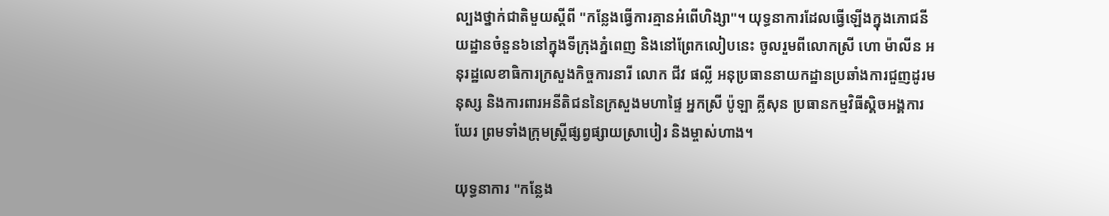ល្បងថ្នាក់ជាតិមួយស្ដីពី "កន្លែងធ្វើការគ្មានអំពើហិង្សា"។ យុទ្ធនាការដែលធ្វើឡើងក្នុងភោជនីយដ្ឋានចំនួន៦នៅក្នុងទីក្រុងភ្នំពេញ និងនៅព្រែកលៀបនេះ ចូលរួមពីលោកស្រី ហោ ម៉ាលីន អនុរដ្ឋលេខាធិការក្រសួងកិច្ចការនារី លោក ជីវ ផល្លី អនុប្រធាននាយកដ្ឋានប្រឆាំងការជួញដូរមនុស្ស និងការពារអនីតិជននៃក្រសួងមហាផ្ទៃ អ្នកស្រី ប៉ូឡា គ្លីសុន ប្រធានកម្មវិធីស្គិចអង្គការឃែរ ព្រមទាំងក្រុមស្ត្រីផ្សព្វផ្សាយស្រាបៀរ និងម្ចាស់ហាង។

យុទ្ធនាការ "កន្លែង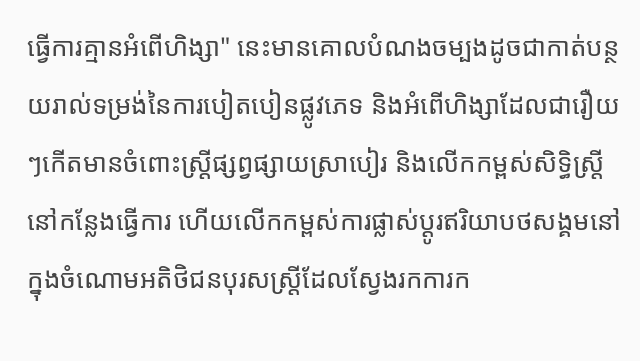ធ្វើការគ្មានអំពើហិង្សា" នេះមានគោលបំណងចម្បងដូចជាកាត់បន្ថយរាល់ទម្រង់នៃការបៀតបៀនផ្លូវភេទ និងអំពើហិង្សាដែលជារឿយៗកើតមានចំពោះស្ត្រីផ្សព្វផ្សាយស្រាបៀរ និងលើកកម្ពស់សិទ្ធិស្ត្រីនៅកន្លែងធ្វើការ ហើយលើកកម្ពស់ការផ្លាស់ប្ដូរឥរិយាបថសង្គមនៅក្នុងចំណោមអតិថិជនបុរសស្ត្រីដែលស្វែងរកការក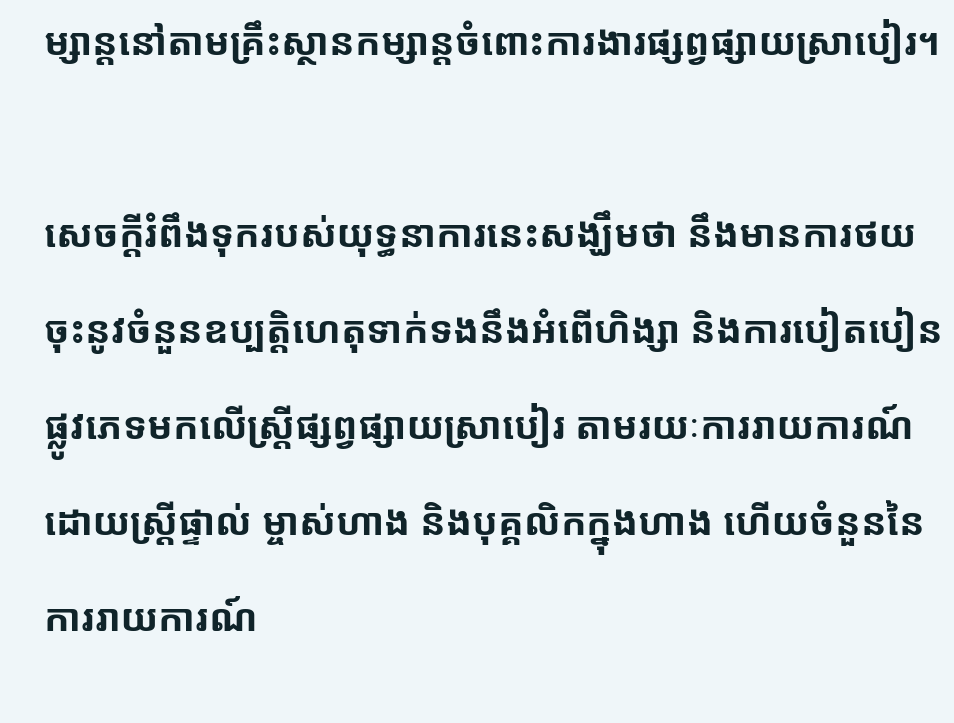ម្សាន្តនៅតាមគ្រឹះស្ថានកម្សាន្តចំពោះការងារផ្សព្វផ្សាយស្រាបៀរ។

សេចក្ដីរំពឹងទុករបស់យុទ្ធនាការនេះសង្ឃឹមថា នឹងមានការថយចុះនូវចំនួនឧប្បត្តិហេតុទាក់ទងនឹងអំពើហិង្សា និងការបៀតបៀនផ្លូវភេទមកលើស្ត្រីផ្សព្វផ្សាយស្រាបៀរ តាមរយៈការរាយការណ៍ដោយស្ត្រីផ្ទាល់ ម្ចាស់ហាង និងបុគ្គលិកក្នុងហាង ហើយចំនួននៃការរាយការណ៍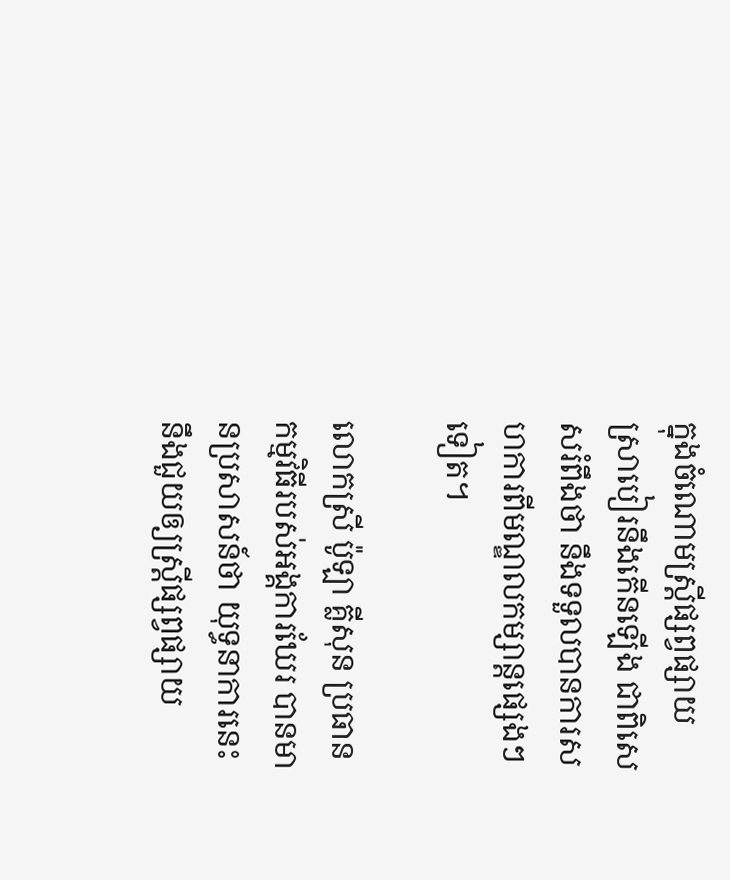ក្នុងចំណោមស្ត្រីផ្សព្វផ្សាយស្រាបៀរនឹងកើនឡើង ជាពិសេសរំពឹងថា នឹងទទួលបានការសហការពីមណ្ឌលកម្សាន្តផ្សេងៗទៀត។

លោកស្រី ប៉ូឡា គ្លីសុន ប្រធានកម្មវិធីរបស់អង្គការឃែរ បានមានប្រសាសន៍ថា យុទ្ធនាការនេះនឹងជួយឲ្យស្ត្រីផ្សព្វផ្សាយ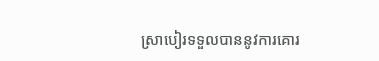ស្រាបៀរទទួលបាននូវការគោរ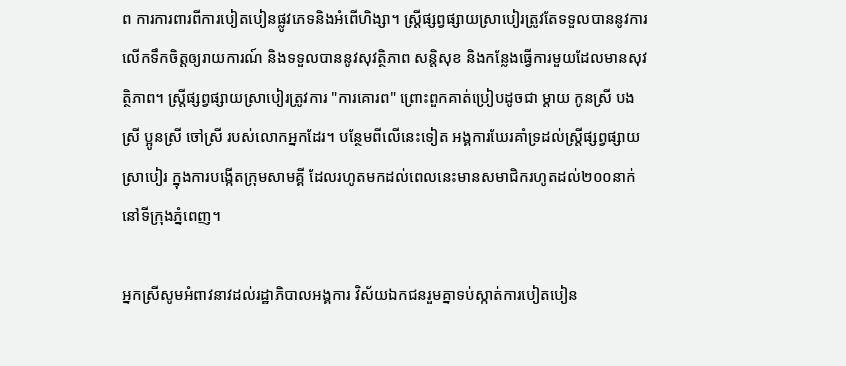ព ការការពារពីការបៀតបៀនផ្លូវភេទនិងអំពើហិង្សា។ ស្ត្រីផ្សព្វផ្សាយស្រាបៀរត្រូវតែទទួលបាននូវការលើកទឹកចិត្តឲ្យរាយការណ៍ និងទទួលបាននូវសុវត្ថិភាព សន្តិសុខ និងកន្លែងធ្វើការមួយដែលមានសុវត្ថិភាព។ ស្ត្រីផ្សព្វផ្សាយស្រាបៀរត្រូវការ "ការគោរព" ព្រោះពួកគាត់ប្រៀបដូចជា ម្ដាយ កូនស្រី បងស្រី ប្អូនស្រី ចៅស្រី របស់លោកអ្នកដែរ។ បន្ថែមពីលើនេះទៀត អង្គការឃែរគាំទ្រដល់ស្ត្រីផ្សព្វផ្សាយស្រាបៀរ ក្នុងការបង្កើតក្រុមសាមគ្គី ដែលរហូតមកដល់ពេលនេះមានសមាជិករហូតដល់២០០នាក់នៅទីក្រុងភ្នំពេញ។

អ្នកស្រីសូមអំពាវនាវដល់រដ្ឋាភិបាលអង្គការ វិស័យឯកជនរួមគ្នាទប់ស្កាត់ការបៀតបៀន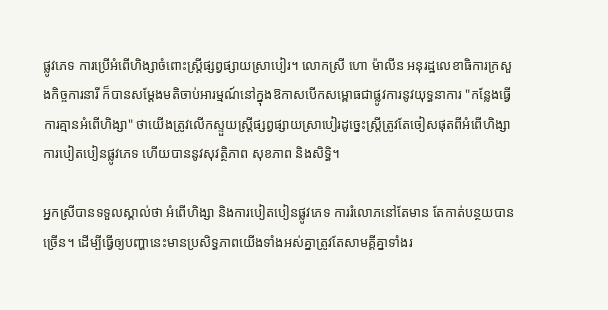ផ្លូវភេទ ការប្រើអំពើហិង្សាចំពោះស្ត្រីផ្សព្វផ្សាយស្រាបៀរ។ លោកស្រី ហោ ម៉ាលីន អនុរដ្ឋលេខាធិការក្រសួងកិច្ចការនារី ក៏បានសម្ដែងមតិចាប់អារម្មណ៍នៅក្នុងឱកាសបើកសម្ពោធជាផ្លូវការនូវយុទ្ធនាការ "កន្លែងធ្វើការគ្មានអំពើហិង្សា" ថាយើងត្រូវលើកស្ទួយស្ត្រីផ្សព្វផ្សាយស្រាបៀរដូច្នេះស្ត្រីត្រូវតែចៀសផុតពីអំពើហិង្សាការបៀតបៀនផ្លូវភេទ ហើយបាននូវសុវត្ថិភាព សុខភាព និងសិទ្ធិ។

អ្នកស្រីបានទទួលស្គាល់ថា អំពើហិង្សា និងការបៀតបៀនផ្លូវភេទ ការរំលោភនៅតែមាន តែកាត់បន្ថយបានច្រើន។ ដើម្បីធ្វើឲ្យបញ្ហានេះមានប្រសិទ្ធភាពយើងទាំងអស់គ្នាត្រូវតែសាមគ្គីគ្នាទាំងរ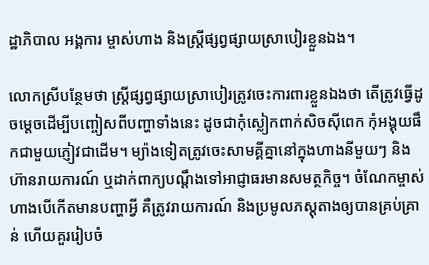ដ្ឋាភិបាល អង្គការ ម្ចាស់ហាង និងស្ត្រីផ្សព្វផ្សាយស្រាបៀរខ្លួនឯង។

លោកស្រីបន្ថែមថា ស្ត្រីផ្សព្វផ្សាយស្រាបៀរត្រូវចេះការពារខ្លួនឯងថា តើត្រូវធ្វើដូចម្ដេចដើម្បីបញ្ចៀសពីបញ្ហាទាំងនេះ ដូចជាកុំស្លៀកពាក់សិចស៊ីពេក កុំអង្គុយផឹកជាមួយភ្ញៀវជាដើម។ ម្យ៉ាងទៀតត្រូវចេះសាមគ្គីគ្នានៅក្នុងហាងនីមួយៗ និងហ៊ានរាយការណ៍ ឬដាក់ពាក្យបណ្ដឹងទៅអាជ្ញាធរមានសមត្ថកិច្ច។ ចំណែកម្ចាស់ហាងបើកើតមានបញ្ហាអ្វី គឺត្រូវរាយការណ៍ និងប្រមូលភស្ដុតាងឲ្យបានគ្រប់គ្រាន់ ហើយគួររៀបចំ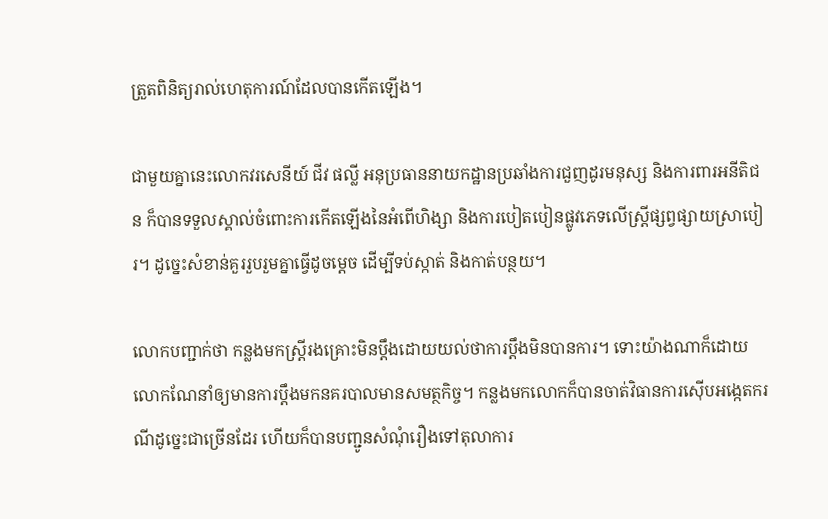ត្រួតពិនិត្យរាល់ហេតុការណ៍ដែលបានកើតឡើង។

ជាមួយគ្នានេះលោកវរសេនីយ៍ ជីវ ផល្លី អនុប្រធាននាយកដ្ឋានប្រឆាំងការជួញដូរមនុស្ស និងការពារអនីតិជន ក៏បានទទួលស្គាល់ចំពោះការកើតឡើងនៃអំពើហិង្សា និងការបៀតបៀនផ្លូវភេទលើស្ត្រីផ្សព្វផ្សាយស្រាបៀរ។ ដូច្នេះសំខាន់គួររួបរួមគ្នាធ្វើដូចម្ដេច ដើម្បីទប់ស្កាត់ និងកាត់បន្ថយ។

លោកបញ្ជាក់ថា កន្លងមកស្ត្រីរងគ្រោះមិនប្ដឹងដោយយល់ថាការប្ដឹងមិនបានការ។ ទោះយ៉ាងណាក៏ដោយលោកណែនាំឲ្យមានការប្ដឹងមកនគរបាលមានសមត្ថកិច្ច។ កន្លងមកលោកក៏បានចាត់វិធានការស៊ើបអង្កេតករណីដូច្នេះជាច្រើនដែរ ហើយក៏បានបញ្ជូនសំណុំរឿងទៅតុលាការ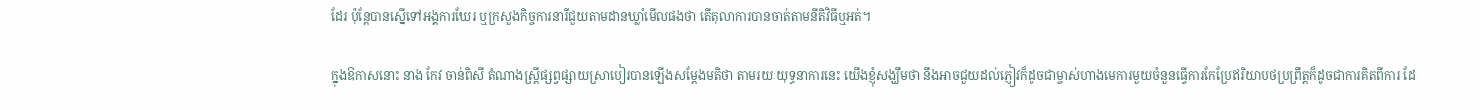ដែរ ប៉ុន្តែបានស្នើទៅអង្គការឃែរ ឬក្រសួងកិច្ចការនារីជួយតាមដានឃ្លាំមើលផងថា តើតុលាការបានចាត់តាមនីតិវិធីឬអត់។

ក្នុងឱកាសនោះ នាង កែវ ចាន់ពិសី តំណាងស្ត្រីផ្សព្វផ្សាយស្រាបៀរបានឡើងសម្ដែងមតិថា តាមរយៈយុទ្ធនាការនេះ យើងខ្ញុំសង្ឃឹមថា នឹងអាចជួយដល់ភ្ញៀវក៏ដូចជាម្ចាស់ហាងមេការមួយចំនួនធ្វើការកែប្រែឥរិយាបថប្រព្រឹត្តក៏ដូចជាការគិតពីការ ដែ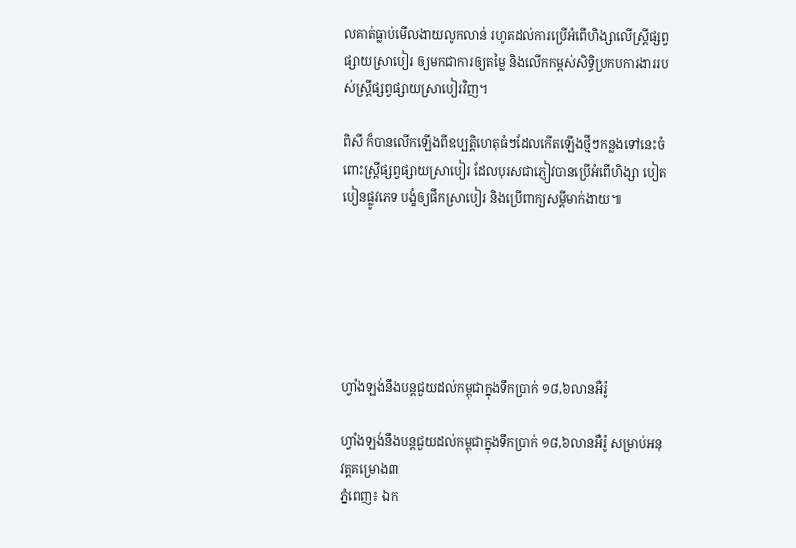លគាត់ធ្លាប់មើលងាយលូកលាន់ រហូតដល់ការប្រើអំពើហិង្សាលើស្ត្រីផ្សព្វផ្សាយស្រាបៀរ ឲ្យមកជាការឲ្យតម្លៃ និងលើកកម្ពស់សិទ្ធិប្រកបការងាររបស់ស្ត្រីផ្សព្វផ្សាយស្រាបៀរវិញ។

ពិសី ក៏បានលើកឡើងពីឧប្បត្តិហេតុធំៗដែលកើតឡើងថ្មីៗកន្លងទៅនេះចំពោះស្ត្រីផ្សព្វផ្សាយស្រាបៀរ ដែលបុរសជាភ្ញៀវបានប្រើអំពើហិង្សា បៀតបៀនផ្លូវភេទ បង្ខំឲ្យផឹកស្រាបៀរ និងប្រើពាក្យសម្ដីមាក់ងាយ៕






ហ្វាំងឡង់នឹងបន្តជួយដល់កម្ពុជាក្នុងទឹកប្រាក់ ១៨,៦លានអឺរ៉ូ

ហ្វាំងឡង់នឹងបន្តជួយដល់កម្ពុជាក្នុងទឹកប្រាក់ ១៨,៦លានអឺរ៉ូ សម្រាប់អនុវត្តគម្រោង៣
ភ្នំពេញ៖ ឯក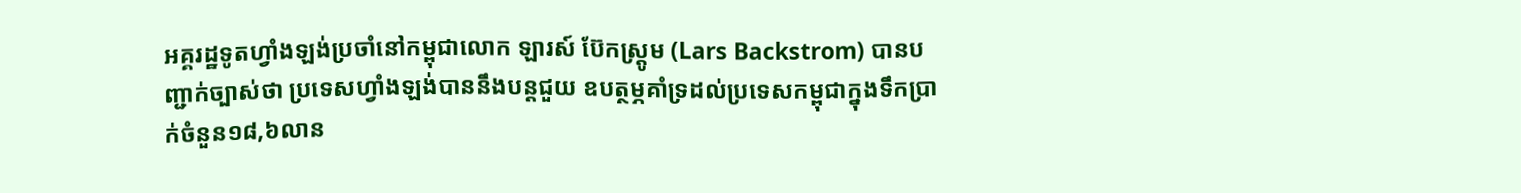អគ្គរដ្ឋទូតហ្វាំងឡង់ប្រចាំនៅកម្ពុជាលោក ឡារស៍ ប៊ែកស្ត្រូម (Lars Backstrom) បានបញ្ជាក់ច្បាស់ថា ប្រទេសហ្វាំងឡង់បាននឹងបន្តជួយ ឧបត្ថម្ភគាំទ្រដល់ប្រទេសកម្ពុជាក្នុងទឹកប្រាក់ចំនួន១៨,៦លាន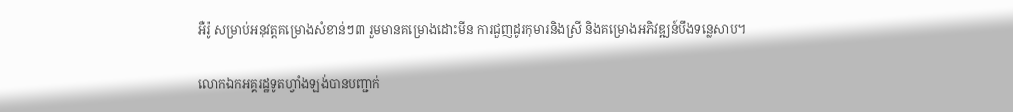អឺរ៉ូ សម្រាប់អនុវត្តគម្រោងសំខាន់ៗ៣ រួមមានគម្រោងដោះមីន ការជួញដូរកុមារនិងស្រី និងគម្រោងអភិវឌ្ឍន៍បឹងទន្លេសាប។

លោកឯកអគ្គរដ្ឋទូតហ្វាំងឡង់បានបញ្ជាក់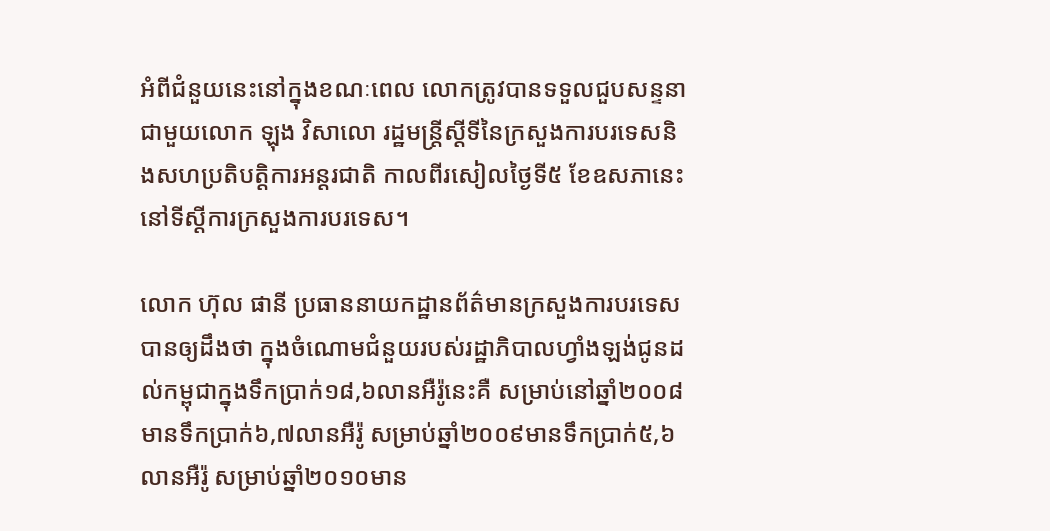អំពីជំនួយនេះនៅក្នុងខណៈពេល លោកត្រូវបានទទួលជួបសន្ទនាជាមួយលោក ឡុង វិសាលោ រដ្ឋមន្ត្រីស្ដីទីនៃក្រសួងការបរទេសនិងសហប្រតិបត្តិការអន្តរជាតិ កាលពីរសៀលថ្ងៃទី៥ ខែឧសភានេះនៅទីស្ដីការក្រសួងការបរទេស។

លោក ហ៊ុល ផានី ប្រធាននាយកដ្ឋានព័ត៌មានក្រសួងការបរទេសបានឲ្យដឹងថា ក្នុងចំណោមជំនួយរបស់រដ្ឋាភិបាលហ្វាំងឡង់ជូនដល់កម្ពុជាក្នុងទឹកប្រាក់១៨,៦លានអឺរ៉ូនេះគឺ សម្រាប់នៅឆ្នាំ២០០៨មានទឹកប្រាក់៦,៧លានអឺរ៉ូ សម្រាប់ឆ្នាំ២០០៩មានទឹកប្រាក់៥,៦លានអឺរ៉ូ សម្រាប់ឆ្នាំ២០១០មាន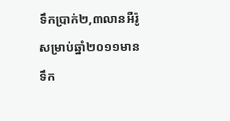ទឹកប្រាក់២,៣លានអឺរ៉ូ សម្រាប់ឆ្នាំ២០១១មានទឹក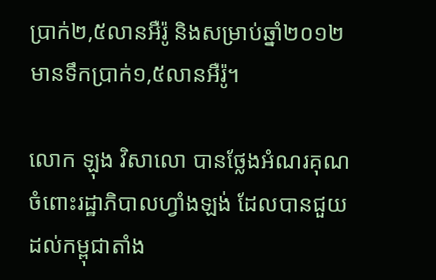ប្រាក់២,៥លានអឺរ៉ូ និងសម្រាប់ឆ្នាំ២០១២មានទឹកប្រាក់១,៥លានអឺរ៉ូ។

លោក ឡុង វិសាលោ បានថ្លែងអំណរគុណចំពោះរដ្ឋាភិបាលហ្វាំងឡង់ ដែលបានជួយដល់កម្ពុជាតាំង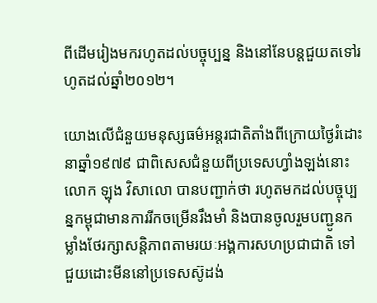ពីដើមរៀងមករហូតដល់បច្ចុប្បន្ន និងនៅនែបន្តជួយតទៅរហូតដល់ឆ្នាំ២០១២។

យោងលើជំនួយមនុស្សធម៌អន្តរជាតិតាំងពីក្រោយថ្ងៃរំដោះនាឆ្នាំ១៩៧៩ ជាពិសេសជំនួយពីប្រទេសហ្វាំងឡង់នោះលោក ឡុង វិសាលោ បានបញ្ជាក់ថា រហូតមកដល់បច្ចុប្បន្នកម្ពុជាមានការរីកចម្រើនរឹងមាំ និងបានចូលរួមបញ្ជូនកម្លាំងថែរក្សាសន្តិភាពតាមរយៈអង្គការសហប្រជាជាតិ ទៅជួយដោះមីននៅប្រទេសស៊ូដង់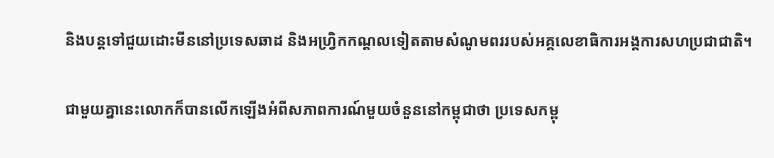និងបន្តទៅជួយដោះមីននៅប្រទេសឆាដ និងអហ្វ្រិកកណ្ដលទៀតតាមសំណូមពររបស់អគ្គលេខាធិការអង្គការសហប្រជាជាតិ។

ជាមួយគ្នានេះលោកក៏បានលើកឡើងអំពីសភាពការណ៍មួយចំនួននៅកម្ពុជាថា ប្រទេសកម្ពុ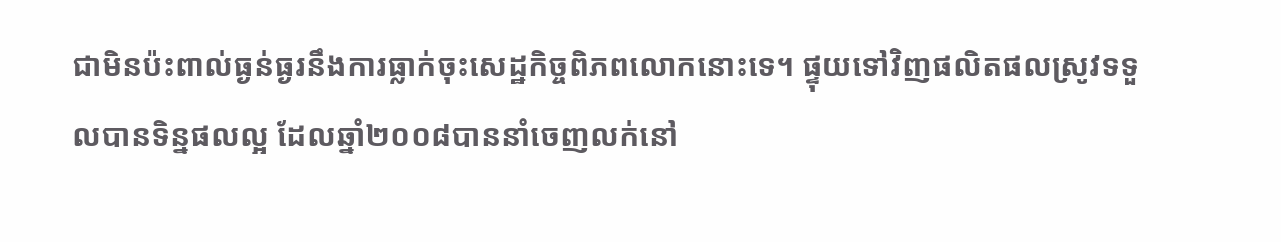ជាមិនប៉ះពាល់ធ្ងន់ធ្ងរនឹងការធ្លាក់ចុះសេដ្ឋកិច្ចពិភពលោកនោះទេ។ ផ្ទុយទៅវិញផលិតផលស្រូវទទួលបានទិន្នផលល្អ ដែលឆ្នាំ២០០៨បាននាំចេញលក់នៅ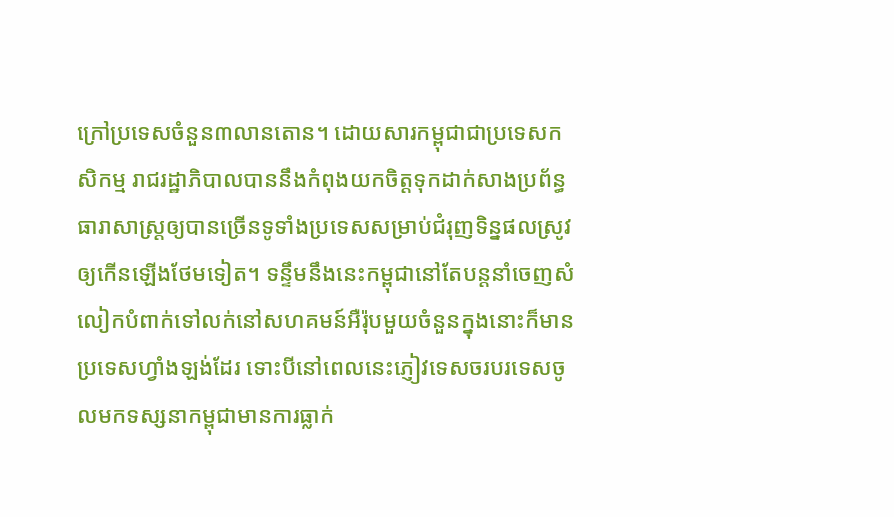ក្រៅប្រទេសចំនួន៣លានតោន។ ដោយសារកម្ពុជាជាប្រទេសកសិកម្ម រាជរដ្ឋាភិបាលបាននឹងកំពុងយកចិត្តទុកដាក់សាងប្រព័ន្ធធារាសាស្ត្រឲ្យបានច្រើនទូទាំងប្រទេសសម្រាប់ជំរុញទិន្នផលស្រូវឲ្យកើនឡើងថែមទៀត។ ទន្ទឹមនឹងនេះកម្ពុជានៅតែបន្តនាំចេញសំលៀកបំពាក់ទៅលក់នៅសហគមន៍អឺរ៉ុបមួយចំនួនក្នុងនោះក៏មានប្រទេសហ្វាំងឡង់ដែរ ទោះបីនៅពេលនេះភ្ញៀវទេសចរបរទេសចូលមកទស្សនាកម្ពុជាមានការធ្លាក់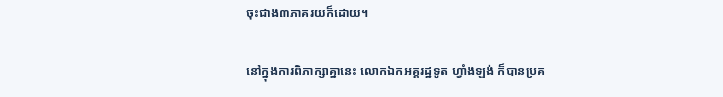ចុះជាង៣ភាគរយក៏ដោយ។

នៅក្នុងការពិភាក្សាគ្នានេះ លោកឯកអគ្គរដ្ឋទូត ហ្វាំងឡង់ ក៏បានប្រគ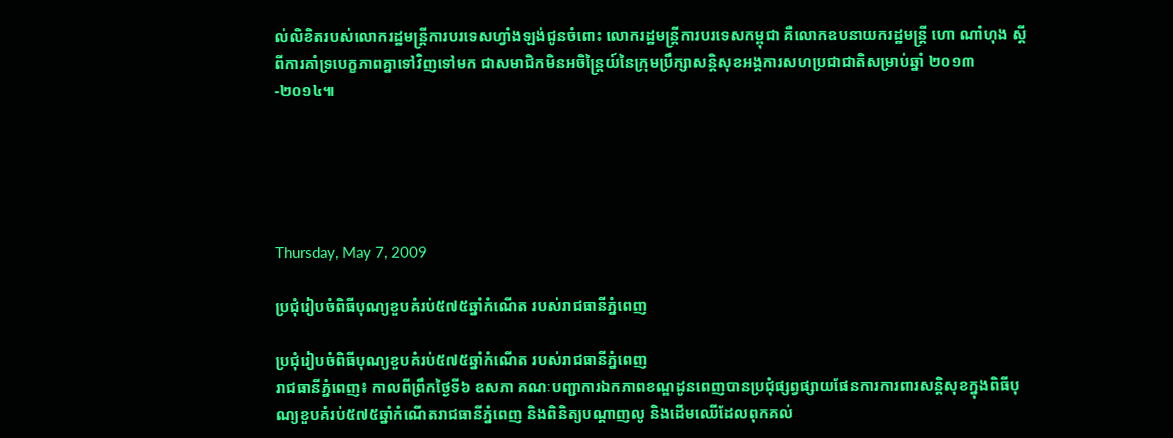ល់លិខិតរបស់លោករដ្ឋមន្ត្រីការបរទេសហ្វាំងឡង់ជូនចំពោះ លោករដ្ឋមន្ត្រីការបរទេសកម្ពុជា គឺលោកឧបនាយករដ្ឋមន្ត្រី ហោ ណាំហុង ស្ដីពីការគាំទ្របេក្ខភាពគ្នាទៅវិញទៅមក ជាសមាជិកមិនអចិន្ត្រៃយ៍នៃក្រុមប្រឹក្សាសន្តិសុខអង្គការសហប្រជាជាតិសម្រាប់ឆ្នាំ ២០១៣-២០១៤៕





Thursday, May 7, 2009

ប្រជុំរៀបចំពិធីបុណ្យខួបគំរប់៥៧៥ឆ្នាំកំណើត របស់រាជធានីភ្នំពេញ

ប្រជុំរៀបចំពិធីបុណ្យខួបគំរប់៥៧៥ឆ្នាំកំណើត របស់រាជធានីភ្នំពេញ
រាជធានីភ្នំពេញ៖ កាលពីព្រឹកថ្ងៃទី៦ ឧសភា គណៈបញ្ជាការឯកភាពខណ្ឌដូនពេញបានប្រជុំផ្សព្វផ្សាយផែនការការពារសន្តិសុខក្នុងពិធីបុណ្យខួបគំរប់៥៧៥ឆ្នាំកំណើតរាជធានីភ្នំពេញ និងពិនិត្យបណ្ដាញលូ និងដើមឈើដែលពុកគល់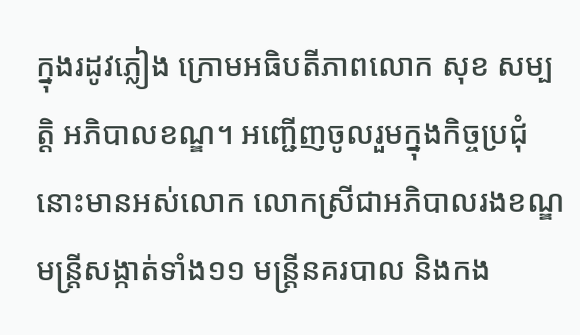ក្នុងរដូវភ្លៀង ក្រោមអធិបតីភាពលោក សុខ សម្បត្តិ អភិបាលខណ្ឌ។ អញ្ជើញចូលរួមក្នុងកិច្ចប្រជុំនោះមានអស់លោក លោកស្រីជាអភិបាលរងខណ្ឌ មន្ត្រីសង្កាត់ទាំង១១ មន្ត្រីនគរបាល និងកង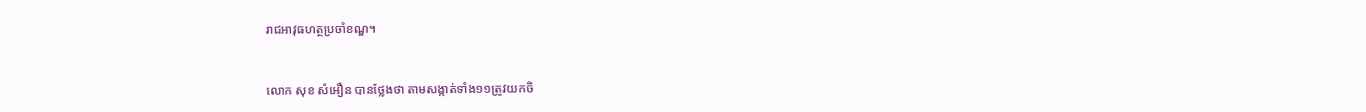រាជអាវុធហត្ថប្រចាំខណ្ឌ។


លោក សុខ សំអឿន បានថ្លែងថា តាមសង្កាត់ទាំង១១ត្រូវយកចិ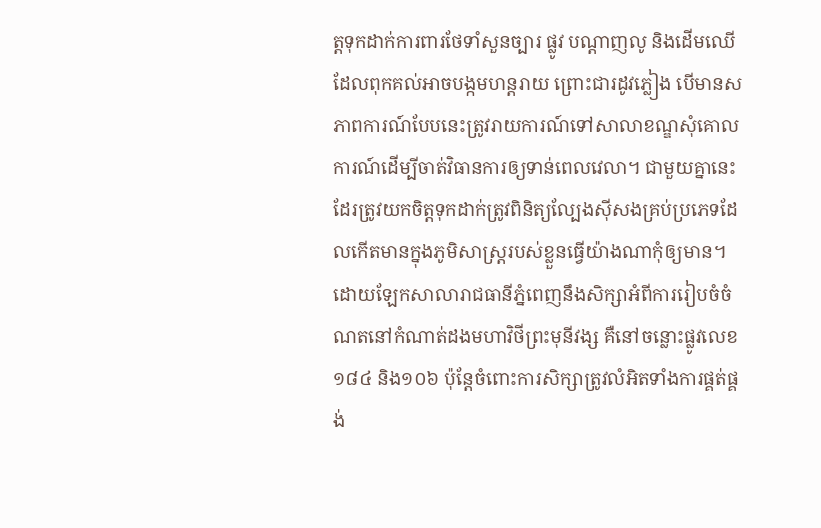ត្តទុកដាក់ការពារថែទាំសួនច្បារ ផ្លូវ បណ្ដាញលូ និងដើមឈើដែលពុកគល់អាចបង្កមហន្តរាយ ព្រោះជារដូវភ្លៀង បើមានសភាពការណ៍បែបនេះត្រូវរាយការណ៍ទៅសាលាខណ្ឌសុំគោលការណ៍ដើម្បីចាត់វិធានការឲ្យទាន់ពេលវេលា។ ជាមួយគ្នានេះដែរត្រូវយកចិត្តទុកដាក់ត្រូវពិនិត្យល្បែងស៊ីសងគ្រប់ប្រភេទដែលកើតមានក្នុងភូមិសាស្ត្ររបស់ខ្លួនធ្វើយ៉ាងណាកុំឲ្យមាន។ ដោយឡែកសាលារាជធានីភ្នំពេញនឹងសិក្សាអំពីការរៀបចំចំណតនៅកំណាត់ដងមហាវិថីព្រះមុនីវង្ស គឺនៅចន្លោះផ្លូវលេខ១៨៤ និង១០៦ ប៉ុន្តែចំពោះការសិក្សាត្រូវលំអិតទាំងការផ្គត់ផ្គង់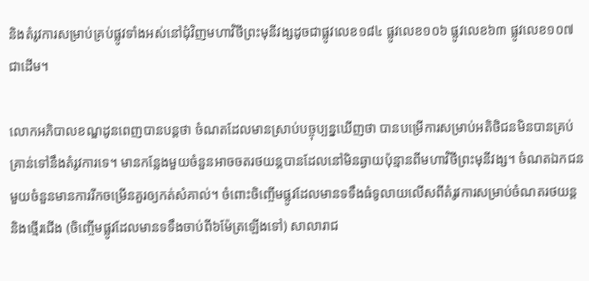និងតំរូវការសម្រាប់គ្រប់ផ្លូវទាំងអស់នៅជុំវិញមហាវិថីព្រះមុនីវង្សដូចជាផ្លូវលេខ១៨៤ ផ្លូវលេខ១០៦ ផ្លូវលេខ៦៣ ផ្លូវលេខ១០៧ជាដើម។

លោកអភិបាលខណ្ឌដូនពេញបានបន្តថា ចំណតដែលមានស្រាប់បច្ចុប្បន្នឃើញថា បានបម្រើការសម្រាប់អតិថិជនមិនបានគ្រប់គ្រាន់ទៅនឹងតំរូវការទេ។ មានកន្លែងមួយចំនួនអាចចតរថយន្តបានដែលនៅមិនឆ្ងាយប៉ុន្មានពីមហាវិថីព្រះមុនីវង្ស។ ចំណតឯកជនមួយចំនួនមានការរីកចម្រើនគួរឲ្យកត់សំគាល់។ ចំពោះចិញ្ចើមផ្លូវដែលមានទទឹងធំទូលាយលើសពីតំរូវការសម្រាប់ចំណតរថយន្ត និងថ្មើរជើង (ចិញ្ចើមផ្លូវដែលមានទទឹងចាប់ពី៦ម៉ែត្រឡើងទៅ) សាលារាជ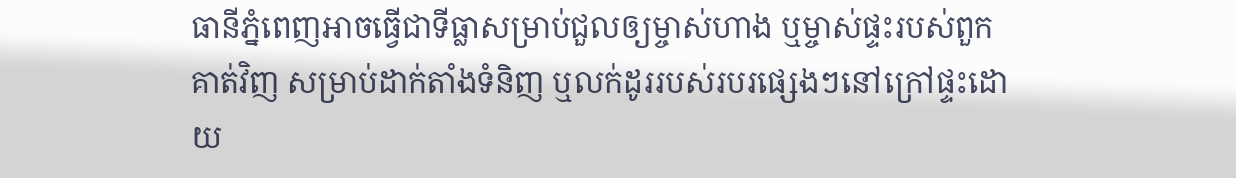ធានីភ្នំពេញអាចធ្វើជាទីធ្លាសម្រាប់ជួលឲ្យម្ចាស់ហាង ឬម្ចាស់ផ្ទះរបស់ពួកគាត់វិញ សម្រាប់ដាក់តាំងទំនិញ ឬលក់ដូររបស់របរផ្សេងៗនៅក្រៅផ្ទះដោយ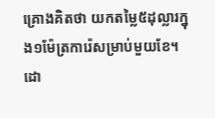គ្រោងគិតថា យកតម្លៃ៥ដុល្លារក្នុង១ម៉ែត្រការ៉េសម្រាប់មួយខែ។ ដោ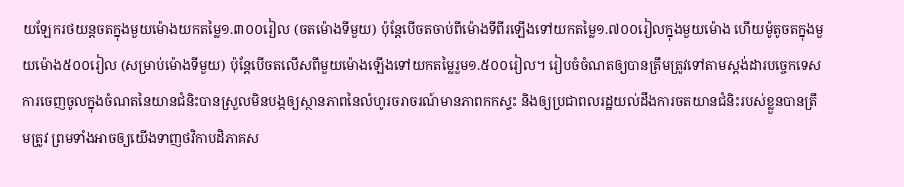យឡែករថយន្តចតក្នុងមួយម៉ោងយកតម្លៃ១.៣០០រៀល (ចតម៉ោងទីមួយ) ប៉ុន្តែបើចតចាប់ពីម៉ោងទីពីរឡើងទៅយកតម្លៃ១.៧០០រៀលក្នុងមួយម៉ោង ហើយម៉ូតូចតក្នុងមួយម៉ោង៥០០រៀល (សម្រាប់ម៉ោងទីមួយ) ប៉ុន្តែបើចតលើសពីមួយម៉ោងឡើងទៅយកតម្លៃរួម១.៥០០រៀល។ រៀបចំចំណតឲ្យបានត្រឹមត្រូវទៅតាមស្តង់ដារបច្ចេកទេស ការចេញចូលក្នុងចំណតនៃយានជំនិះបានស្រួលមិនបង្កឲ្យស្ថានភាពនៃលំហូរចរាចរណ៍មានភាពកកស្ទះ និងឲ្យប្រជាពលរដ្ឋយល់ដឹងការចតយានជំនិះរបស់ខ្លួនបានត្រឹមត្រូវ ព្រមទាំងអាចឲ្យយើងទាញថវិកាបដិភាគស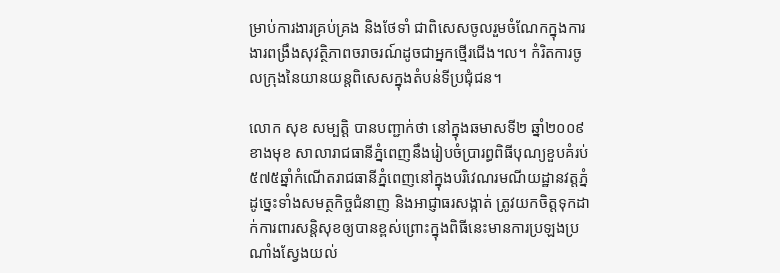ម្រាប់ការងារគ្រប់គ្រង និងថែទាំ ជាពិសេសចូលរួមចំណែកក្នុងការងារពង្រឹងសុវត្ថិភាពចរាចរណ៍ដូចជាអ្នកថ្មើរជើង។ល។ កំរិតការចូលក្រុងនៃយានយន្តពិសេសក្នុងតំបន់ទីប្រជុំជន។

លោក សុខ សម្បត្តិ បានបញ្ជាក់ថា នៅក្នុងឆមាសទី២ ឆ្នាំ២០០៩ ខាងមុខ សាលារាជធានីភ្នំពេញនឹងរៀបចំប្រារព្ធពិធីបុណ្យខួបគំរប់៥៧៥ឆ្នាំកំណើតរាជធានីភ្នំពេញនៅក្នុងបរិវេណរមណីយដ្ឋានវត្តភ្នំ ដូច្នេះទាំងសមត្ថកិច្ចជំនាញ និងអាជ្ញាធរសង្កាត់ ត្រូវយកចិត្តទុកដាក់ការពារសន្តិសុខឲ្យបានខ្ពស់ព្រោះក្នុងពិធីនេះមានការប្រឡងប្រណាំងស្វែងយល់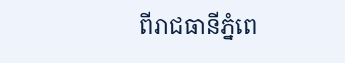ពីរាជធានីភ្នំពេ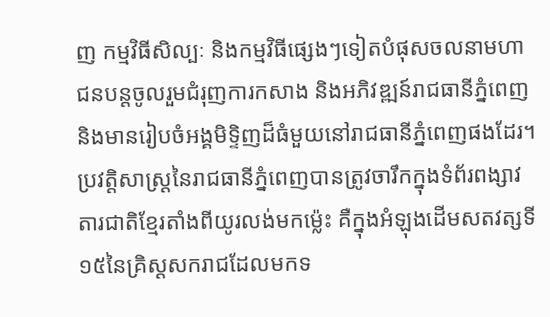ញ កម្មវិធីសិល្បៈ និងកម្មវិធីផ្សេងៗទៀតបំផុសចលនាមហាជនបន្តចូលរួមជំរុញការកសាង និងអភិវឌ្ឍន៍រាជធានីភ្នំពេញ និងមានរៀបចំអង្គមិទ្ទិញដ៏ធំមួយនៅរាជធានីភ្នំពេញផងដែរ។ ប្រវត្តិសាស្ត្រនៃរាជធានីភ្នំពេញបានត្រូវចារឹកក្នុងទំព័រពង្សាវតារជាតិខ្មែរតាំងពីយូរលង់មកម្ល៉េះ គឺក្នុងអំឡុងដើមសតវត្សទី១៥នៃគ្រិស្តសករាជដែលមកទ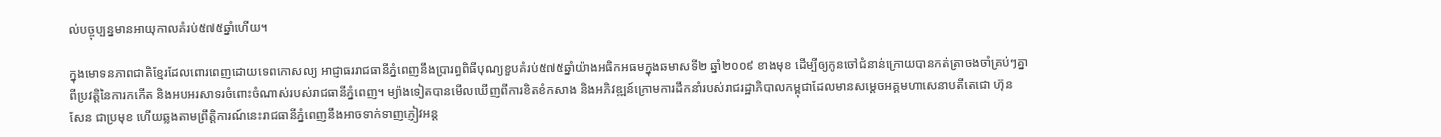ល់បច្ចុប្បន្នមានអាយុកាលគំរប់៥៧៥ឆ្នាំហើយ។

ក្នុងមោទនភាពជាតិខ្មែរដែលពោរពេញដោយទេពកោសល្យ អាជ្ញាធររាជធានីភ្នំពេញនឹងប្រារព្ធពិធីបុណ្យខួបគំរប់៥៧៥ឆ្នាំយ៉ាងអធិកអធមក្នុងឆមាសទី២ ឆ្នាំ២០០៩ ខាងមុខ ដើម្បីឲ្យកូនចៅជំនាន់ក្រោយបានកត់ត្រាចងចាំគ្រប់ៗគ្នាពីប្រវត្តិនៃការកកើត និងអបអរសាទរចំពោះចំណាស់របស់រាជធានីភ្នំពេញ។ ម្យ៉ាងទៀតបានមើលឃើញពីការខិតខំកសាង និងអភិវឌ្ឍន៍ក្រោមការដឹកនាំរបស់រាជរដ្ឋាភិបាលកម្ពុជាដែលមានសម្ដេចអគ្គមហាសេនាបតីតេជោ ហ៊ុន សែន ជាប្រមុខ ហើយឆ្លងតាមព្រឹត្តិការណ៍នេះរាជធានីភ្នំពេញនឹងអាចទាក់ទាញភ្ញៀវអន្ត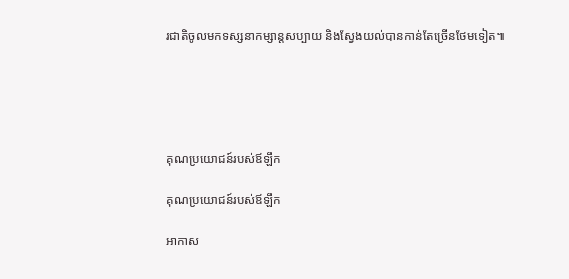រជាតិចូលមកទស្សនាកម្សាន្តសប្បាយ និងស្វែងយល់បានកាន់តែច្រើនថែមទៀត៕





គុណប្រយោជន៍របស់ឪឡឹក

គុណប្រយោជន៍របស់ឪឡឹក

អាកាស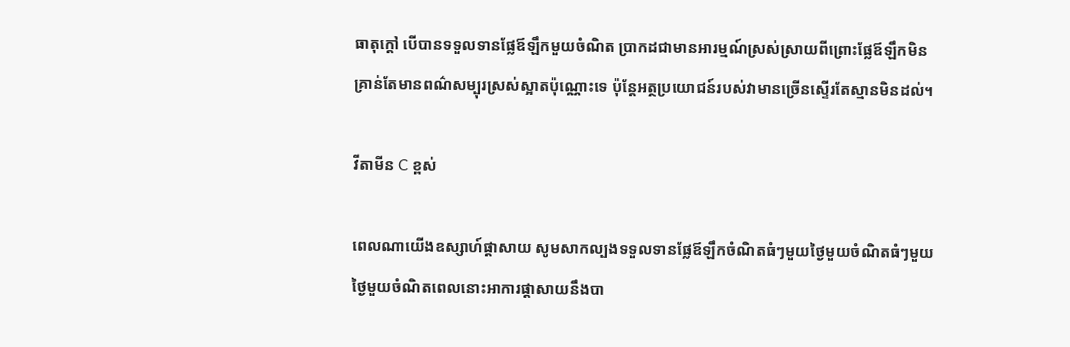ធាតុក្ដៅ បើបានទទួលទានផ្លែឪឡឹកមួយចំណិត ប្រាកដជាមានអារម្មណ៍ស្រស់ស្រាយពីព្រោះផ្លែឪឡឹកមិនគ្រាន់តែមានពណ៌សម្បុរស្រស់ស្អាតប៉ុណ្ណោះទេ ប៉ុន្តែអត្ថប្រយោជន៍របស់វាមានច្រើនស្ទើរតែស្មានមិនដល់។

វីតាមីន C ខ្ពស់

ពេលណាយើងឧស្សាហ៍ផ្ដាសាយ សូមសាកល្បងទទួលទានផ្លែឪឡឹកចំណិតធំៗមួយថ្ងៃមួយចំណិតធំៗមួយថ្ងៃមួយចំណិតពេលនោះអាការផ្ដាសាយនឹងបា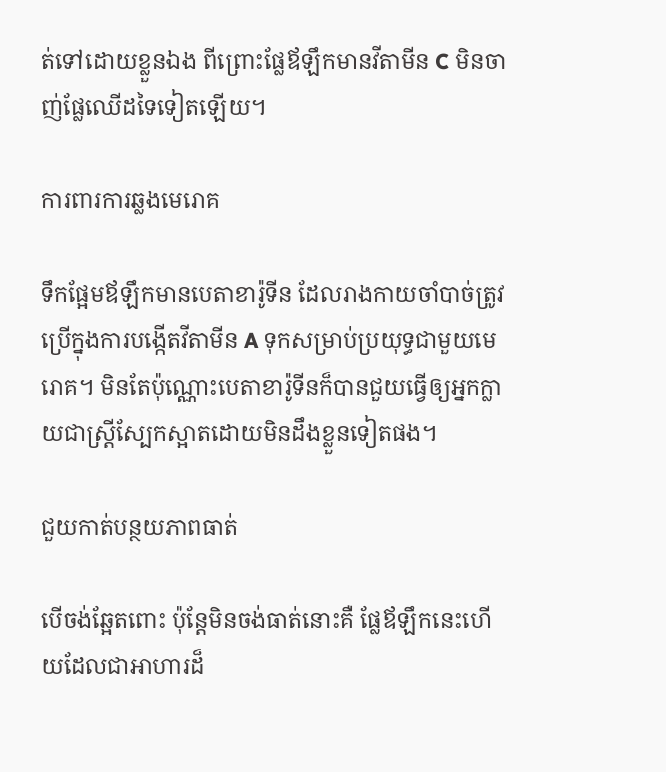ត់ទៅដោយខ្លួនឯង ពីព្រោះផ្លែឪឡឹកមានវីតាមីន C មិនចាញ់ផ្លែឈើដទៃទៀតឡើយ។

ការពារការឆ្លងមេរោគ

ទឹកផ្អែមឪឡឹកមានបេតាខារ៉ូទីន ដែលរាងកាយចាំបាច់ត្រូវប្រើក្នុងការបង្កើតវីតាមីន A ទុកសម្រាប់ប្រយុទ្ធជាមួយមេរោគ។ មិនតែប៉ុណ្ណោះបេតាខារ៉ូទីនក៏បានជួយធ្វើឲ្យអ្នកក្លាយជាស្ត្រីស្បែកស្អាតដោយមិនដឹងខ្លួនទៀតផង។

ជួយកាត់បន្ថយភាពធាត់

បើចង់ឆ្អែតពោះ ប៉ុន្តែមិនចង់ធាត់នោះគឺ ផ្លែឪឡឹកនេះហើយដែលជាអាហារដ៏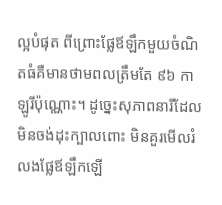ល្អបំផុត ពីព្រោះផ្លែឪឡឹកមួយចំណិតធំគឺមានថាមពលត្រឹមតែ ៩៦ កាឡូរីប៉ុណ្ណោះ។ ដូច្នេះសុភាពនារីដែលមិនចង់ដុះក្បាលពោះ មិនគួរមើលរំលងផ្លែឪឡឹកឡើ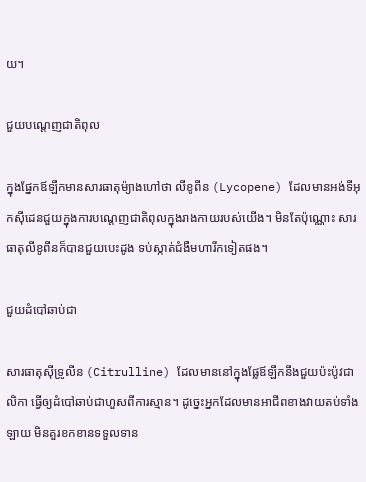យ។

ជួយបណ្ដេញជាតិពុល

ក្នុងផ្នែកឪឡឹកមានសារធាតុម៉្យាងហៅថា លីខូពីន (Lycopene) ដែលមានអង់ទីអុកស៊ីដេនជួយក្នុងការបណ្ដេញជាតិពុលក្នុងរាងកាយរបស់យើង។ មិនតែប៉ុណ្ណោះ សារធាតុលីខូពីនក៏បានជួយបេះដូង ទប់ស្កាត់ជំងឺមហារីកទៀតផង។

ជួយដំបៅឆាប់ជា

សារធាតុស៊ីទ្រូលីន (Citrulline) ដែលមាននៅក្នុងផ្លែឪឡឹកនឹងជួយប៉ះប៉ូវជាលិកា ធ្វើឲ្យដំបៅឆាប់ជាហួសពីការស្មាន។ ដូច្នេះអ្នកដែលមានអាជីពខាងវាយតប់ទាំងឡាយ មិនគួរខកខានទទួលទាន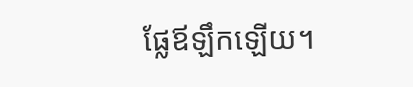ផ្លែឪឡឹកឡើយ។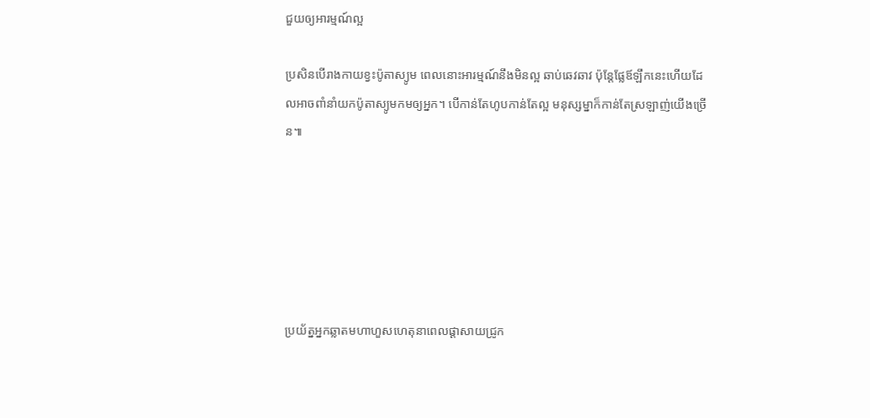ជួយឲ្យអារម្មណ៍ល្អ

ប្រសិនបើរាងកាយខ្វះប៉ូតាស្យូម ពេលនោះអារម្មណ៍នឹងមិនល្អ ឆាប់ឆេវឆាវ ប៉ុន្តែផ្លែឪឡឹកនេះហើយដែលអាចពាំនាំយកប៉ូតាស្យូមកមឲ្យអ្នក។ បើកាន់តែហូបកាន់តែល្អ មនុស្សម្នាក៏កាន់តែស្រឡាញ់យើងច្រើន៕






ប្រយ័ត្នអ្នកឆ្លាតមហាហួសហេតុនាពេលផ្ដាសាយជ្រូក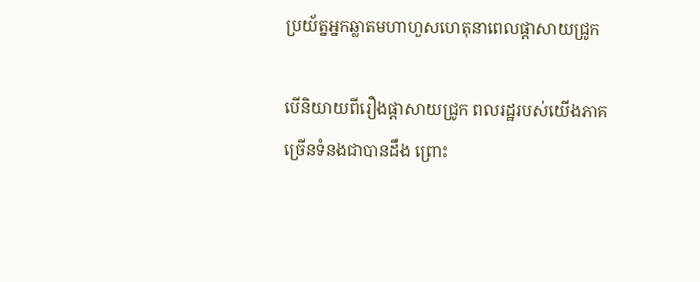ប្រយ័ត្នអ្នកឆ្លាតមហាហួសហេតុនាពេលផ្ដាសាយជ្រូក

បើនិយាយពីរឿងផ្ដាសាយជ្រូក ពលរដ្ឋរបស់យើងភាគច្រើនទំនងជាបានដឹង ព្រោះ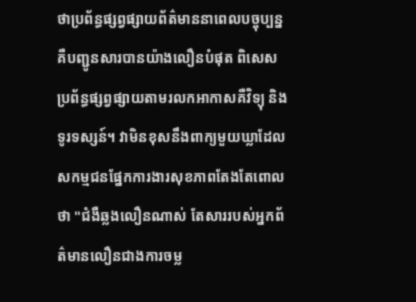ថាប្រព័ន្ធផ្សព្វផ្សាយព័ត៌មាននាពេលបច្ចុប្បន្នគឺបញ្ជូនសារបានយ៉ាងលឿនបំផុត ពិសេសប្រព័ន្ធផ្សព្វផ្សាយតាមរលកអាកាសគឺវិទ្យុ និងទូរទស្សន៍។ វាមិនខុសនឹងពាក្យមួយឃ្លាដែលសកម្មជនផ្នែកការងារសុខភាពតែងតែពោលថា "ជំងឺឆ្លងលឿនណាស់ តែសាររបស់អ្នកព័ត៌មានលឿនជាងការចម្ល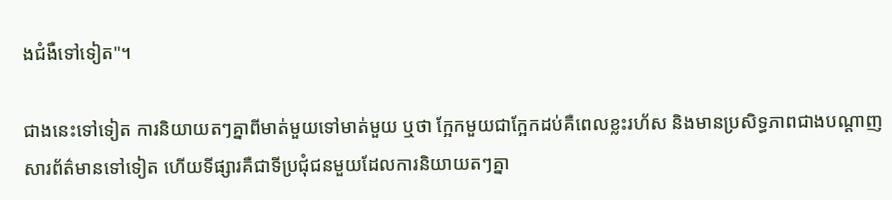ងជំងឺទៅទៀត"។

ជាងនេះទៅទៀត ការនិយាយតៗគ្នាពីមាត់មួយទៅមាត់មួយ ឬថា ក្អែកមួយជាក្អែកដប់គឺពេលខ្លះរហ័ស និងមានប្រសិទ្ធភាពជាងបណ្ដាញសារព័ត៌មានទៅទៀត ហើយទីផ្សារគឺជាទីប្រជុំជនមួយដែលការនិយាយតៗគ្នា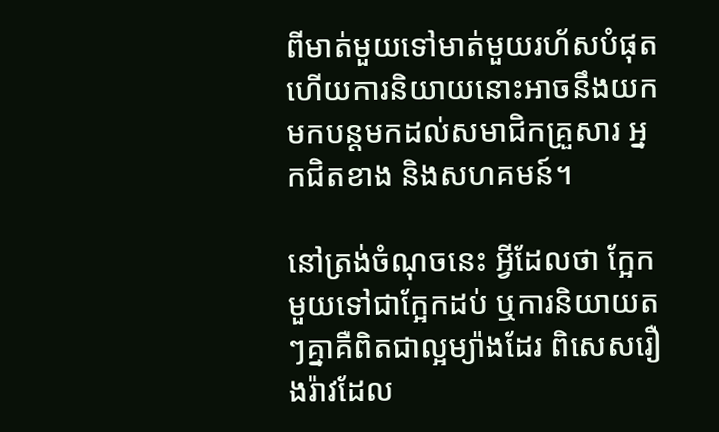ពីមាត់មួយទៅមាត់មួយរហ័សបំផុត ហើយការនិយាយនោះអាចនឹងយកមកបន្តមកដល់សមាជិកគ្រួសារ អ្នកជិតខាង និងសហគមន៍។

នៅត្រង់ចំណុចនេះ អ្វីដែលថា ក្អែកមួយទៅជាក្អែកដប់ ឬការនិយាយតៗគ្នាគឺពិតជាល្អម្យ៉ាងដែរ ពិសេសរឿងរ៉ាវដែល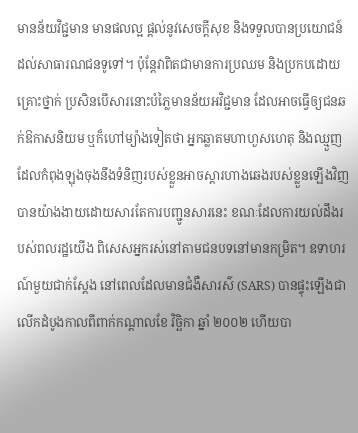មានន័យវិជ្ជមាន មានផលល្អ ផ្ដល់នូវសេចក្ដីសុខ និងទទួលបានប្រយោជន៍ដល់សាធារណជនទូទៅ។ ប៉ុន្តែវាពិតជាមានការប្រឈម និងប្រកបដោយគ្រោះថ្នាក់ ប្រសិនបើសារនោះបំភ្លៃមានន័យអវិជ្ជមាន ដែលអាចធ្វើឲ្យជនឆក់ឱកាសនិយម ឬក៏ហៅម្យ៉ាងទៀតថា អ្នកឆ្លាតមហាហួសហេតុ និងឈ្មួញដែលកំពុងឡុងចុងនឹងទំនិញរបស់ខ្លួនអាចស្ដារហាងឆេងរបស់ខ្លួនឡើងវិញបានយ៉ាងងាយដោយសារតែការបញ្ជូនសារនេះ ខណៈដែលការយល់ដឹងរបស់ពលរដ្ឋយើង ពិសេសអ្នករស់នៅតាមជនបទនៅមានកម្រិត។ ឧទាហរណ៍មួយជាក់ស្ដែង នៅពេលដែលមានជំងឺសារស៌ (SARS) បានផ្ទុះឡើងជាលើកដំបូងកាលពីពាក់កណ្ដាលខែ វិច្ឆិកា ឆ្នាំ ២០០២ ហើយបា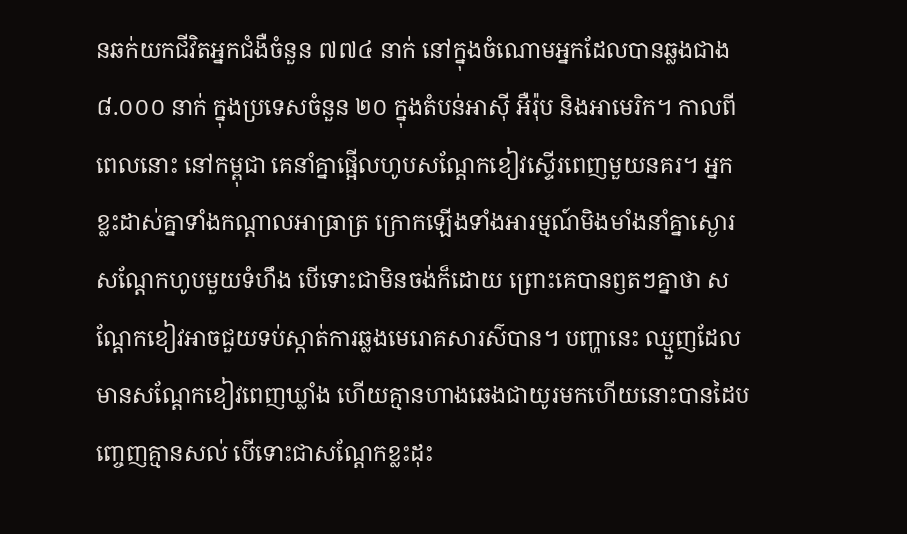នឆក់យកជីវិតអ្នកជំងឺចំនួន ៧៧៤ នាក់ នៅក្នុងចំណោមអ្នកដែលបានឆ្លងជាង ៨.០០០ នាក់ ក្នុងប្រទេសចំនួន ២០ ក្នុងតំបន់អាស៊ី អឺរ៉ុប និងអាមេរិក។ កាលពីពេលនោះ នៅកម្ពុជា គេនាំគ្នាផ្អើលហូបសណ្ដែកខៀវស្ទើរពេញមួយនគរ។ អ្នកខ្លះដាស់គ្នាទាំងកណ្ដាលអាធ្រាត្រ ក្រោកឡើងទាំងអារម្មណ៍មិងមាំងនាំគ្នាស្ងោរសណ្ដែកហូបមួយទំហឹង បើទោះជាមិនចង់ក៏ដោយ ព្រោះគេបានឭតៗគ្នាថា សណ្ដែកខៀវអាចជួយទប់ស្កាត់ការឆ្លងមេរោគសារស៌បាន។ បញ្ហានេះ ឈ្មួញដែលមានសណ្ដែកខៀវពេញឃ្លាំង ហើយគ្មានហាងឆេងជាយូរមកហើយនោះបានដៃបញ្ចេញគ្មានសល់ បើទោះជាសណ្ដែកខ្លះដុះ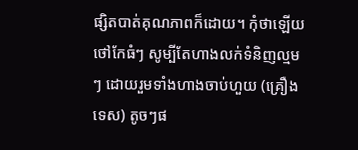ផ្សិតបាត់គុណភាពក៏ដោយ។ កុំថាឡើយថៅកែធំៗ សូម្បីតែហាងលក់ទំនិញល្មមៗ ដោយរួមទាំងហាងចាប់ហួយ (គ្រឿងទេស) តូចៗផ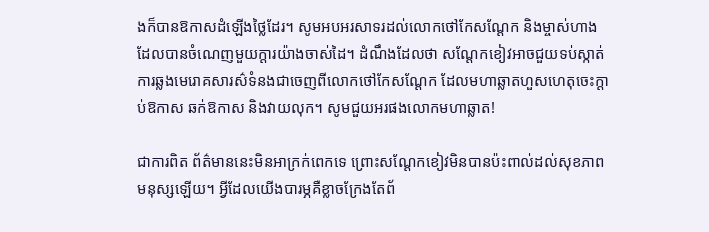ងក៏បានឱកាសដំឡើងថ្លៃដែរ។ សូមអបអរសាទរដល់លោកថៅកែសណ្ដែក និងម្ចាស់ហាងដែលបានចំណេញមួយក្ដារយ៉ាងចាស់ដៃ។ ដំណឹងដែលថា សណ្ដែកខៀវអាចជួយទប់ស្កាត់ការឆ្លងមេរោគសារស៌ទំនងជាចេញពីលោកថៅកែសណ្ដែក ដែលមហាឆ្លាតហួសហេតុចេះក្ដាប់ឱកាស ឆក់ឱកាស និងវាយលុក។ សូមជួយអរផងលោកមហាឆ្លាត!

ជាការពិត ព័ត៌មាននេះមិនអាក្រក់ពេកទេ ព្រោះសណ្ដែកខៀវមិនបានប៉ះពាល់ដល់សុខភាពមនុស្សឡើយ។ អ្វីដែលយើងបារម្ភគឺខ្លាចក្រែងតែព័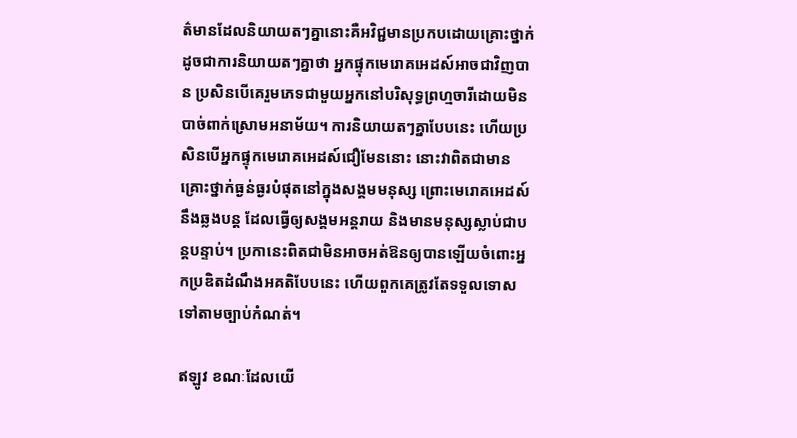ត៌មានដែលនិយាយតៗគ្នានោះគឺអវិជ្ជមានប្រកបដោយគ្រោះថ្នាក់ ដូចជាការនិយាយតៗគ្នាថា អ្នកផ្ទុកមេរោគអេដស៍អាចជាវិញបាន ប្រសិនបើគេរួមភេទជាមួយអ្នកនៅបរិសុទ្ធព្រហ្មចារីដោយមិនបាច់ពាក់ស្រោមអនាម័យ។ ការនិយាយតៗគ្នាបែបនេះ ហើយប្រសិនបើអ្នកផ្ទុកមេរោគអេដស៍ជឿមែននោះ នោះវាពិតជាមានគ្រោះថ្នាក់ធ្ងន់ធ្ងរបំផុតនៅក្នុងសង្គមមនុស្ស ព្រោះមេរោគអេដស៍នឹងឆ្លងបន្ត ដែលធ្វើឲ្យសង្គមអន្តរាយ និងមានមនុស្សស្លាប់ជាបន្តបន្ទាប់។ ប្រកានេះពិតជាមិនអាចអត់ឱនឲ្យបានឡើយចំពោះអ្នកប្រឌិតដំណឹងអគតិបែបនេះ ហើយពួកគេត្រូវតែទទួលទោសទៅតាមច្បាប់កំណត់។

ឥឡូវ ខណៈដែលយើ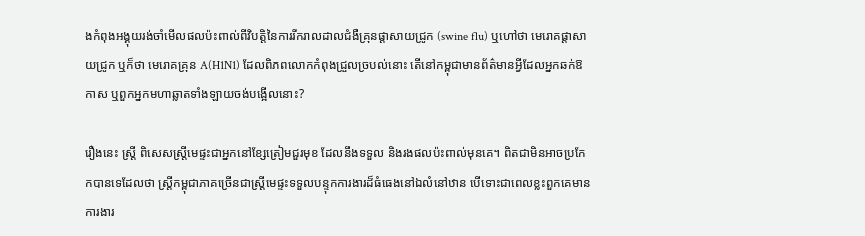ងកំពុងអង្គុយរង់ចាំមើលផលប៉ះពាល់ពីវិបត្តិនៃការរីករាលដាលជំងឺគ្រុនផ្ដាសាយជ្រូក (swine flu) ឬហៅថា មេរោគផ្ដាសាយជ្រូក ឬក៏ថា មេរោគគ្រុន A(H1N1) ដែលពិភពលោកកំពុងជ្រួលច្របល់នោះ តើនៅកម្ពុជាមានព័ត៌មានអ្វីដែលអ្នកឆក់ឱកាស ឬពួកអ្នកមហាឆ្លាតទាំងឡាយចង់បង្អើលនោះ?

រឿងនេះ ស្ត្រី ពិសេសស្ត្រីមេផ្ទះជាអ្នកនៅខ្សែត្រៀមជួរមុខ ដែលនឹងទទួល និងរងផលប៉ះពាល់មុនគេ។ ពិតជាមិនអាចប្រកែកបានទេដែលថា ស្ត្រីកម្ពុជាភាគច្រើនជាស្ត្រីមេផ្ទះទទួលបន្ទុកការងារដ៏ធំធេងនៅឯលំនៅឋាន បើទោះជាពេលខ្លះពួកគេមានការងារ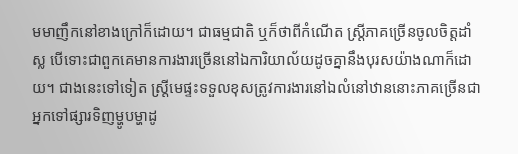មមាញឹកនៅខាងក្រៅក៏ដោយ។ ជាធម្មជាតិ ឬក៏ថាពីកំណើត ស្ត្រីភាគច្រើនចូលចិត្តដាំស្ល បើទោះជាពួកគេមានការងារច្រើននៅឯការិយាល័យដូចគ្នានឹងបុរសយ៉ាងណាក៏ដោយ។ ជាងនេះទៅទៀត ស្ត្រីមេផ្ទះទទួលខុសត្រូវការងារនៅឯលំនៅឋាននោះភាគច្រើនជាអ្នកទៅផ្សារទិញម្ហូបម្ហាដូ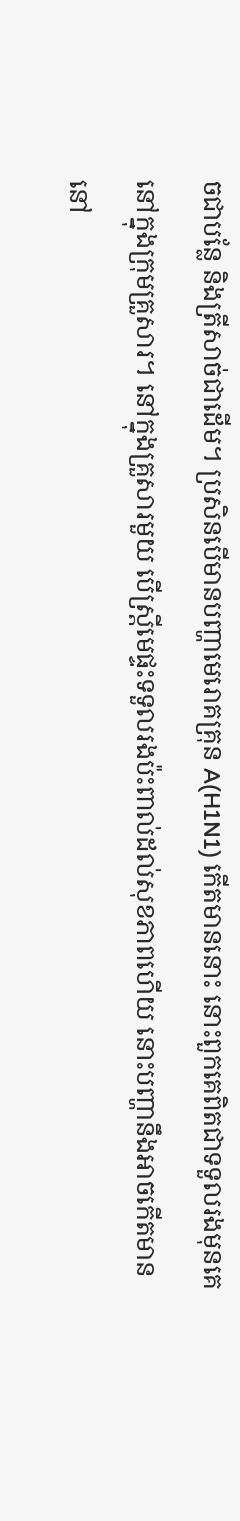ចជាបន្លែ និងត្រីសាច់ជាដើម។ ប្រសិនបើមានបញ្ហាមេរោគគ្រុន A(H1N1) កើតមាននោះ នោះពួកគេពិតជាទទួលរងមុនគេនៅក្នុងក្រុមគ្រួសារ។ នៅក្នុងគ្រួសារមួយ បើស្ត្រីមេផ្ទះទទួលរងប៉ះពាល់ដល់សុខភាពហើយ នោះបញ្ហានឹងអាចកើតមាននៅ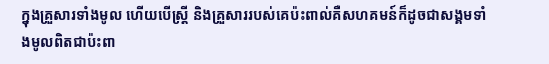ក្នុងគ្រួសារទាំងមូល ហើយបើស្ត្រី និងគ្រួសាររបស់គេប៉ះពាល់គឺសហគមន៍ក៏ដូចជាសង្គមទាំងមូលពិតជាប៉ះពា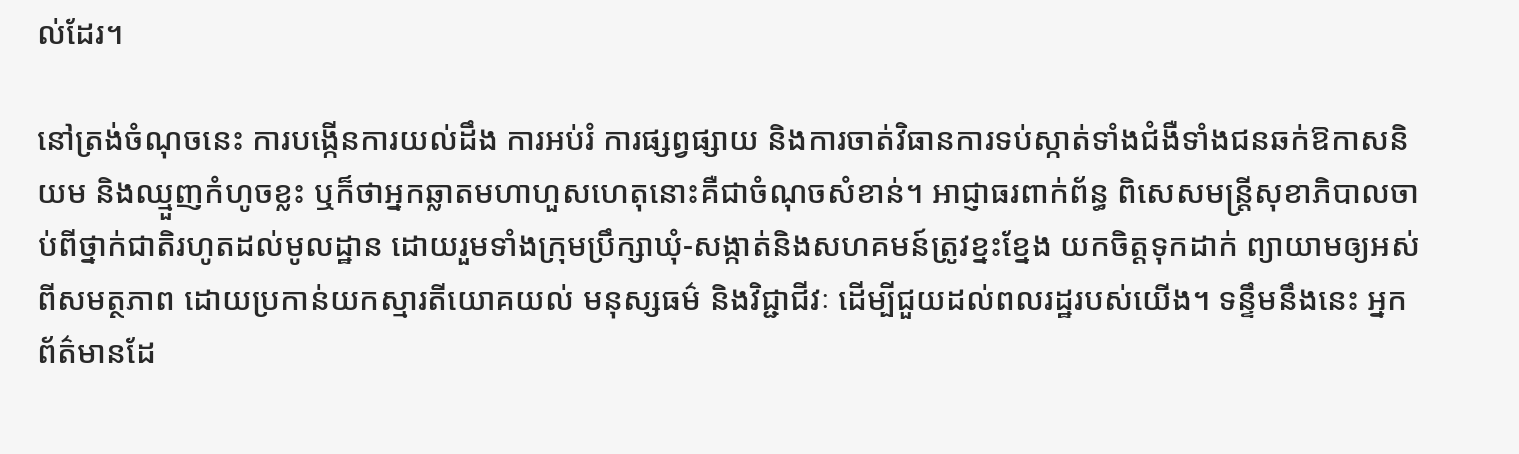ល់ដែរ។

នៅត្រង់ចំណុចនេះ ការបង្កើនការយល់ដឹង ការអប់រំ ការផ្សព្វផ្សាយ និងការចាត់វិធានការទប់ស្កាត់ទាំងជំងឺទាំងជនឆក់ឱកាសនិយម និងឈ្មួញកំហូចខ្លះ ឬក៏ថាអ្នកឆ្លាតមហាហួសហេតុនោះគឺជាចំណុចសំខាន់។ អាជ្ញាធរពាក់ព័ន្ធ ពិសេសមន្ត្រីសុខាភិបាលចាប់ពីថ្នាក់ជាតិរហូតដល់មូលដ្ឋាន ដោយរួមទាំងក្រុមប្រឹក្សាឃុំ-សង្កាត់និងសហគមន៍ត្រូវខ្នះខ្នែង យកចិត្តទុកដាក់ ព្យាយាមឲ្យអស់ពីសមត្ថភាព ដោយប្រកាន់យកស្មារតីយោគយល់ មនុស្សធម៌ និងវិជ្ជាជីវៈ ដើម្បីជួយដល់ពលរដ្ឋរបស់យើង។ ទន្ទឹមនឹងនេះ អ្នកព័ត៌មានដែ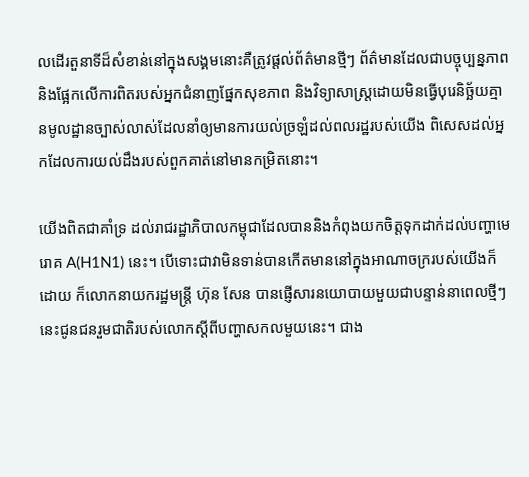លដើរតួនាទីដ៏សំខាន់នៅក្នុងសង្គមនោះគឺត្រូវផ្ដល់ព័ត៌មានថ្មីៗ ព័ត៌មានដែលជាបច្ចុប្បន្នភាព និងផ្អែកលើការពិតរបស់អ្នកជំនាញផ្នែកសុខភាព និងវិទ្យាសាស្ត្រដោយមិនធ្វើបុរេនិច្ឆ័យគ្មានមូលដ្ឋានច្បាស់លាស់ដែលនាំឲ្យមានការយល់ច្រឡំដល់ពលរដ្ឋរបស់យើង ពិសេសដល់អ្នកដែលការយល់ដឹងរបស់ពួកគាត់នៅមានកម្រិតនោះ។

យើងពិតជាគាំទ្រ ដល់រាជរដ្ឋាភិបាលកម្ពុជាដែលបាននិងកំពុងយកចិត្តទុកដាក់ដល់បញ្ហាមេរោគ A(H1N1) នេះ។ បើទោះជាវាមិនទាន់បានកើតមាននៅក្នុងអាណាចក្ររបស់យើងក៏ដោយ ក៏លោកនាយករដ្ឋមន្ត្រី ហ៊ុន សែន បានផ្ញើសារនយោបាយមួយជាបន្ទាន់នាពេលថ្មីៗនេះជូនជនរួមជាតិរបស់លោកស្ដីពីបញ្ហាសកលមួយនេះ។ ជាង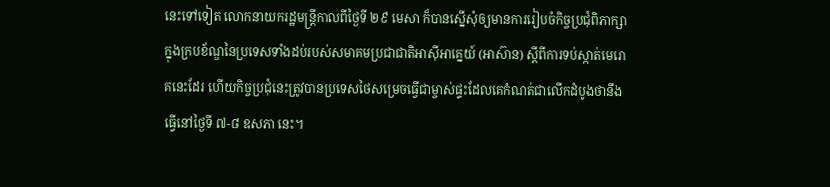នេះទៅទៀត លោកនាយករដ្ឋមន្ត្រីកាលពីថ្ងៃទី ២៩ មេសា ក៏បានស្នើសុំឲ្យមានការរៀបចំកិច្ចប្រជុំពិភាក្សាក្នុងក្របខ័ណ្ឌនៃប្រទេសទាំងដប់របស់សមាគមប្រជាជាតិអាស៊ីអាគ្នេយ៍ (អាស៊ាន) ស្ដីពីការទប់ស្កាត់មេរោគនេះដែរ ហើយកិច្ចប្រជុំនេះត្រូវបានប្រទេសថៃសម្រេចធ្វើជាម្ចាស់ផ្ទះដែលគេកំណត់ជាលើកដំបូងថានឹងធ្វើនៅថ្ងៃទី ៧-៨ ឧសភា នេះ។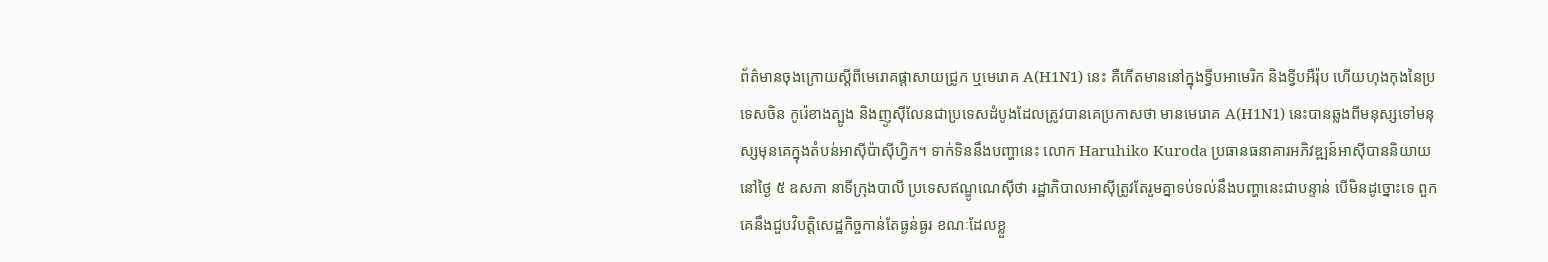ព័ត៌មានចុងក្រោយស្ដីពីមេរោគផ្ដាសាយជ្រូក ឬមេរោគ A(H1N1) នេះ គឺកើតមាននៅក្នុងទ្វីបអាមេរិក និងទ្វីបអឺរ៉ុប ហើយហុងកុងនៃប្រទេសចិន កូរ៉េខាងត្បូង និងញូស៊ីលែនជាប្រទេសដំបូងដែលត្រូវបានគេប្រកាសថា មានមេរោគ A(H1N1) នេះបានឆ្លងពីមនុស្សទៅមនុស្សមុនគេក្នុងតំបន់អាស៊ីប៉ាស៊ីហ្វិក។ ទាក់ទិននឹងបញ្ហានេះ លោក Haruhiko Kuroda ប្រធានធនាគារអភិវឌ្ឍន៍អាស៊ីបាននិយាយនៅថ្ងៃ ៥ ឧសភា នាទីក្រុងបាលី ប្រទេសឥណ្ឌូណេស៊ីថា រដ្ឋាភិបាលអាស៊ីត្រូវតែរួមគ្នាទប់ទល់នឹងបញ្ហានេះជាបន្ទាន់ បើមិនដូច្នោះទេ ពួកគេនឹងជួបវិបត្តិសេដ្ឋកិច្ចកាន់តែធ្ងន់ធ្ងរ ខណៈដែលខ្លួ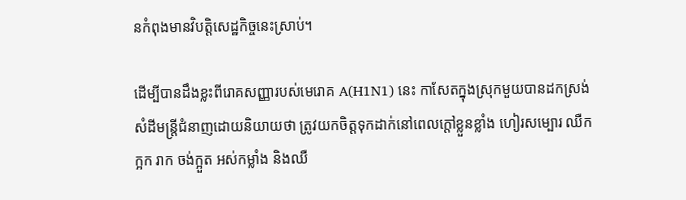នកំពុងមានវិបត្តិសេដ្ឋកិច្ចនេះស្រាប់។

ដើម្បីបានដឹងខ្លះពីរោគសញ្ញារបស់មេរោគ A(H1N1) នេះ កាសែតក្នុងស្រុកមួយបានដកស្រង់សំដីមន្ត្រីជំនាញដោយនិយាយថា ត្រូវយកចិត្តទុកដាក់នៅពេលក្ដៅខ្លួនខ្លាំង ហៀរសម្បោរ ឈឺក ក្អក រាក ចង់ក្អួត អស់កម្លាំង និងឈឺ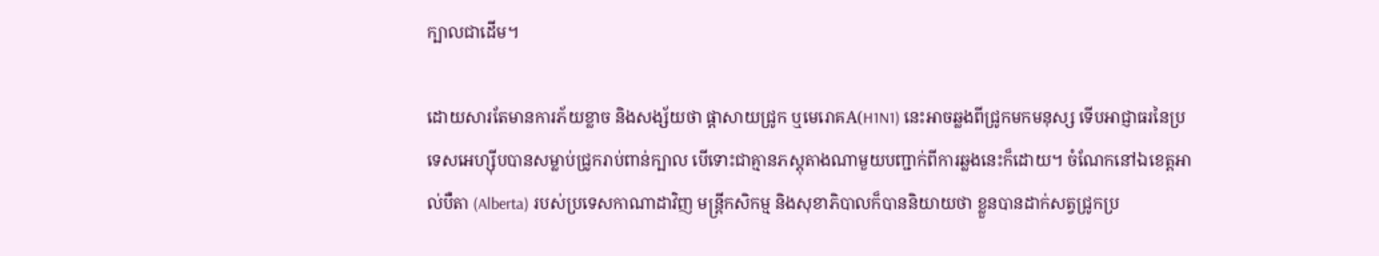ក្បាលជាដើម។

ដោយសារតែមានការភ័យខ្លាច និងសង្ស័យថា ផ្ដាសាយជ្រូក ឬមេរោគA(H1N1) នេះអាចឆ្លងពីជ្រូកមកមនុស្ស ទើបអាជ្ញាធរនៃប្រទេសអេហ្ស៊ីបបានសម្លាប់ជ្រូករាប់ពាន់ក្បាល បើទោះជាគ្មានភស្តុតាងណាមួយបញ្ជាក់ពីការឆ្លងនេះក៏ដោយ។ ចំណែកនៅឯខេត្តអាល់បឺតា (Alberta) របស់ប្រទេសកាណាដាវិញ មន្ត្រីកសិកម្ម និងសុខាភិបាលក៏បាននិយាយថា ខ្លួនបានដាក់សត្វជ្រូកប្រ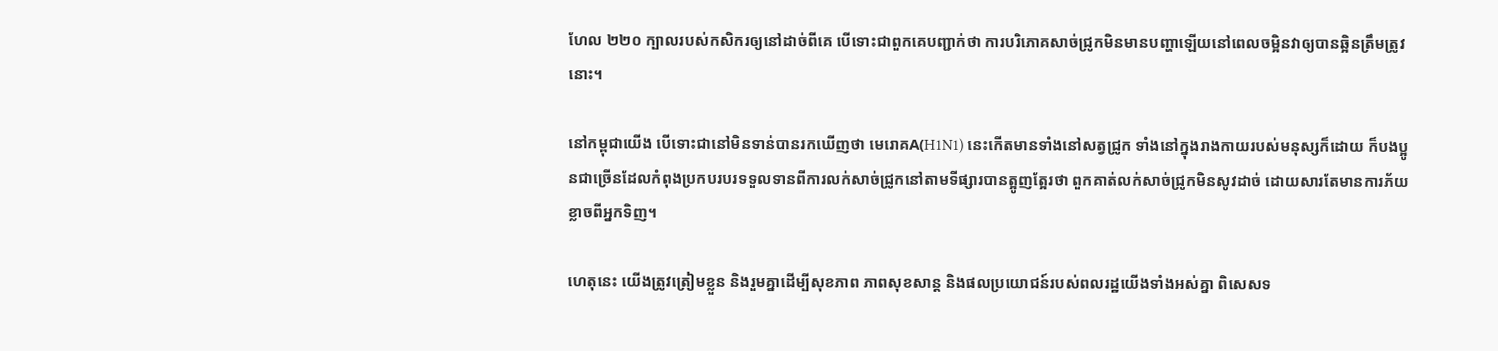ហែល ២២០ ក្បាលរបស់កសិករឲ្យនៅដាច់ពីគេ បើទោះជាពួកគេបញ្ជាក់ថា ការបរិភោគសាច់ជ្រូកមិនមានបញ្ហាឡើយនៅពេលចម្អិនវាឲ្យបានឆ្អិនត្រឹមត្រូវនោះ។

នៅកម្ពុជាយើង បើទោះជានៅមិនទាន់បានរកឃើញថា មេរោគA(H1N1) នេះកើតមានទាំងនៅសត្វជ្រូក ទាំងនៅក្នុងរាងកាយរបស់មនុស្សក៏ដោយ ក៏បងប្អូនជាច្រើនដែលកំពុងប្រកបរបរទទួលទានពីការលក់សាច់ជ្រូកនៅតាមទីផ្សារបានត្អូញត្អែរថា ពួកគាត់លក់សាច់ជ្រូកមិនសូវដាច់ ដោយសារតែមានការភ័យខ្លាចពីអ្នកទិញ។

ហេតុនេះ យើងត្រូវត្រៀមខ្លួន និងរួមគ្នាដើម្បីសុខភាព ភាពសុខសាន្ត និងផលប្រយោជន៍របស់ពលរដ្ឋយើងទាំងអស់គ្នា ពិសេសទ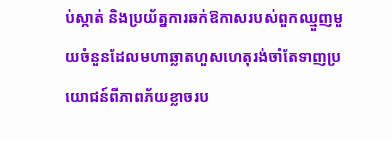ប់ស្កាត់ និងប្រយ័ត្នការឆក់ឱកាសរបស់ពួកឈ្មួញមួយចំនួនដែលមហាឆ្លាតហួសហេតុរង់ចាំតែទាញប្រយោជន៍ពីភាពភ័យខ្លាចរប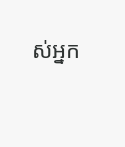ស់អ្នក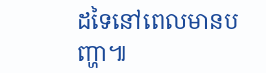ដទៃនៅពេលមានបញ្ហា៕